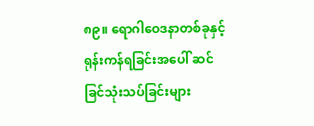၈၉။ ရောဂါဝေဒနာတစ်ခုနှင့် ရုန်းကန်ရခြင်းအပေါ် ဆင်ခြင်သုံးသပ်ခြင်းများ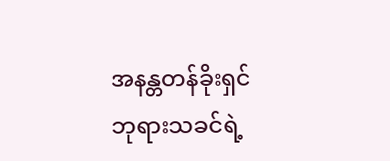အနန္တတန်ခိုးရှင် ဘုရားသခင်ရဲ့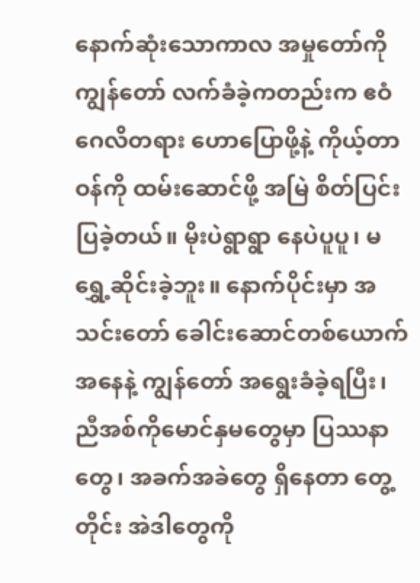နောက်ဆုံးသောကာလ အမှုတော်ကို ကျွန်တော် လက်ခံခဲ့ကတည်းက ဧဝံဂေလိတရား ဟောပြောဖို့နဲ့ ကိုယ့်တာဝန်ကို ထမ်းဆောင်ဖို့ အမြဲ စိတ်ပြင်းပြခဲ့တယ်။ မိုးပဲရွာရွာ နေပဲပူပူ၊ မရွှေ့ဆိုင်းခဲ့ဘူး။ နောက်ပိုင်းမှာ အသင်းတော် ခေါင်းဆောင်တစ်ယောက်အနေနဲ့ ကျွန်တော် အရွေးခံခဲ့ရပြီး၊ ညီအစ်ကိုမောင်နှမတွေမှာ ပြဿနာတွေ၊ အခက်အခဲတွေ ရှိနေတာ တွေ့တိုင်း အဲဒါတွေကို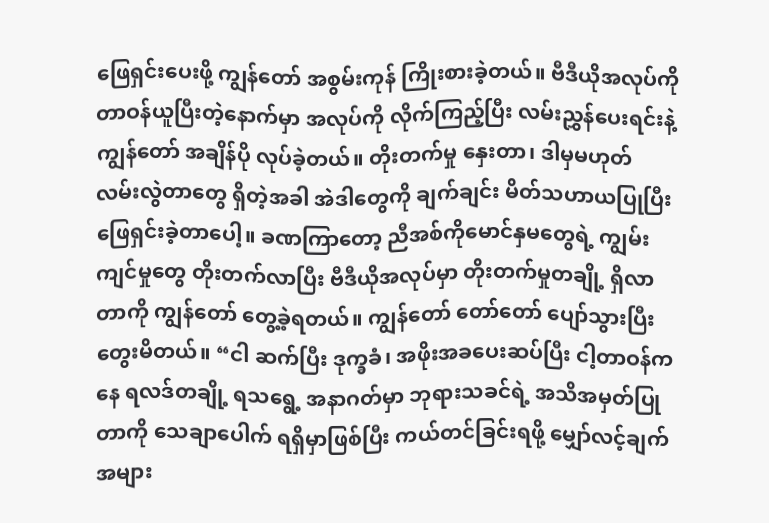ဖြေရှင်းပေးဖို့ ကျွန်တော် အစွမ်းကုန် ကြိုးစားခဲ့တယ်။ ဗီဒီယိုအလုပ်ကို တာဝန်ယူပြီးတဲ့နောက်မှာ အလုပ်ကို လိုက်ကြည့်ပြီး လမ်းညွှန်ပေးရင်းနဲ့ ကျွန်တော် အချိန်ပို လုပ်ခဲ့တယ်။ တိုးတက်မှု နှေးတာ၊ ဒါမှမဟုတ် လမ်းလွဲတာတွေ ရှိတဲ့အခါ အဲဒါတွေကို ချက်ချင်း မိတ်သဟာယပြုပြီး ဖြေရှင်းခဲ့တာပေါ့။ ခဏကြာတော့ ညီအစ်ကိုမောင်နှမတွေရဲ့ ကျွမ်းကျင်မှုတွေ တိုးတက်လာပြီး ဗီဒီယိုအလုပ်မှာ တိုးတက်မှုတချို့ ရှိလာတာကို ကျွန်တော် တွေ့ခဲ့ရတယ်။ ကျွန်တော် တော်တော် ပျော်သွားပြီး တွေးမိတယ်။ “ငါ ဆက်ပြီး ဒုက္ခခံ၊ အဖိုးအခပေးဆပ်ပြီး ငါ့တာဝန်ကနေ ရလဒ်တချို့ ရသရွေ့ အနာဂတ်မှာ ဘုရားသခင်ရဲ့ အသိအမှတ်ပြုတာကို သေချာပေါက် ရရှိမှာဖြစ်ပြီး ကယ်တင်ခြင်းရဖို့ မျှော်လင့်ချက်အများ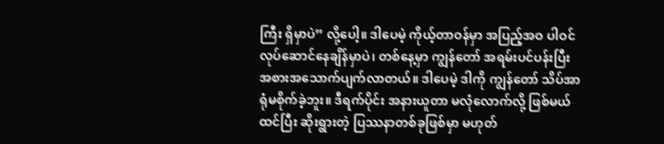ကြီး ရှိမှာပဲ” လို့ပေါ့။ ဒါပေမဲ့ ကိုယ့်တာဝန်မှာ အပြည့်အဝ ပါဝင်လုပ်ဆောင်နေချိန်မှာပဲ၊ တစ်နေ့မှာ ကျွန်တော် အရမ်းပင်ပန်းပြီး အစားအသောက်ပျက်လာတယ်။ ဒါပေမဲ့ ဒါကို ကျွန်တော် သိပ်အာရုံမစိုက်ခဲ့ဘူး။ ဒီရက်ပိုင်း အနားယူတာ မလုံလောက်လို့ ဖြစ်မယ်ထင်ပြီး ဆိုးရွားတဲ့ ပြဿနာတစ်ခုဖြစ်မှာ မဟုတ်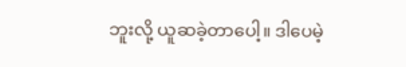ဘူးလို့ ယူဆခဲ့တာပေါ့။ ဒါပေမဲ့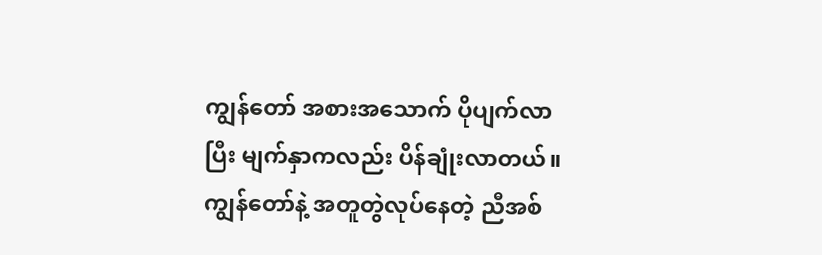ကျွန်တော် အစားအသောက် ပိုပျက်လာပြီး မျက်နှာကလည်း ပိန်ချုံးလာတယ်။ ကျွန်တော်နဲ့ အတူတွဲလုပ်နေတဲ့ ညီအစ်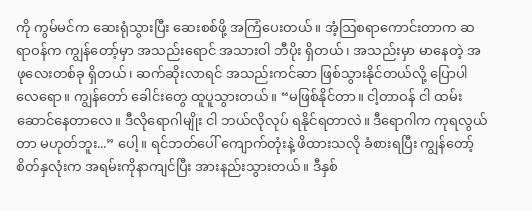ကို ကွမ်မင်က ဆေးရုံသွားပြီး ဆေးစစ်ဖို့ အကြံပေးတယ်။ အံ့ဩစရာကောင်းတာက ဆရာဝန်က ကျွန်တော့်မှာ အသည်းရောင် အသားဝါ ဘီပိုး ရှိတယ်၊ အသည်းမှာ မာနေတဲ့ အဖုလေးတစ်ခု ရှိတယ်၊ ဆက်ဆိုးလာရင် အသည်းကင်ဆာ ဖြစ်သွားနိုင်တယ်လို့ ပြောပါလေရော။ ကျွန်တော် ခေါင်းတွေ ထူပူသွားတယ်။ “မဖြစ်နိုင်တာ။ ငါ့တာဝန် ငါ ထမ်းဆောင်နေတာလေ။ ဒီလိုရောဂါမျိုး ငါ ဘယ်လိုလုပ် ရနိုင်ရတာလဲ။ ဒီရောဂါက ကုရလွယ်တာ မဟုတ်ဘူး...” ပေါ့။ ရင်ဘတ်ပေါ် ကျောက်တုံးနဲ့ ဖိထားသလို ခံစားရပြီး ကျွန်တော့် စိတ်နှလုံးက အရမ်းကိုနာကျင်ပြီး အားနည်းသွားတယ်။ ဒီနှစ်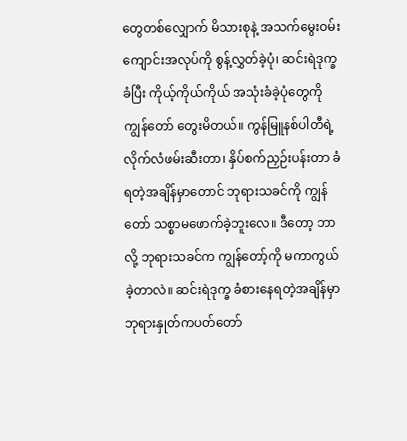တွေတစ်လျှောက် မိသားစုနဲ့ အသက်မွေးဝမ်းကျောင်းအလုပ်ကို စွန့်လွှတ်ခဲ့ပုံ၊ ဆင်းရဲဒုက္ခခံပြီး ကိုယ့်ကိုယ်ကိုယ် အသုံးခံခဲ့ပုံတွေကို ကျွန်တော် တွေးမိတယ်။ ကွန်မြူနစ်ပါတီရဲ့ လိုက်လံဖမ်းဆီးတာ၊ နှိပ်စက်ညှဉ်းပန်းတာ ခံရတဲ့အချိန်မှာတောင် ဘုရားသခင်ကို ကျွန်တော် သစ္စာမဖောက်ခဲ့ဘူးလေ။ ဒီတော့ ဘာလို့ ဘုရားသခင်က ကျွန်တော့်ကို မကာကွယ်ခဲ့တာလဲ။ ဆင်းရဲဒုက္ခ ခံစားနေရတဲ့အချိန်မှာ ဘုရားနှုတ်ကပတ်တော်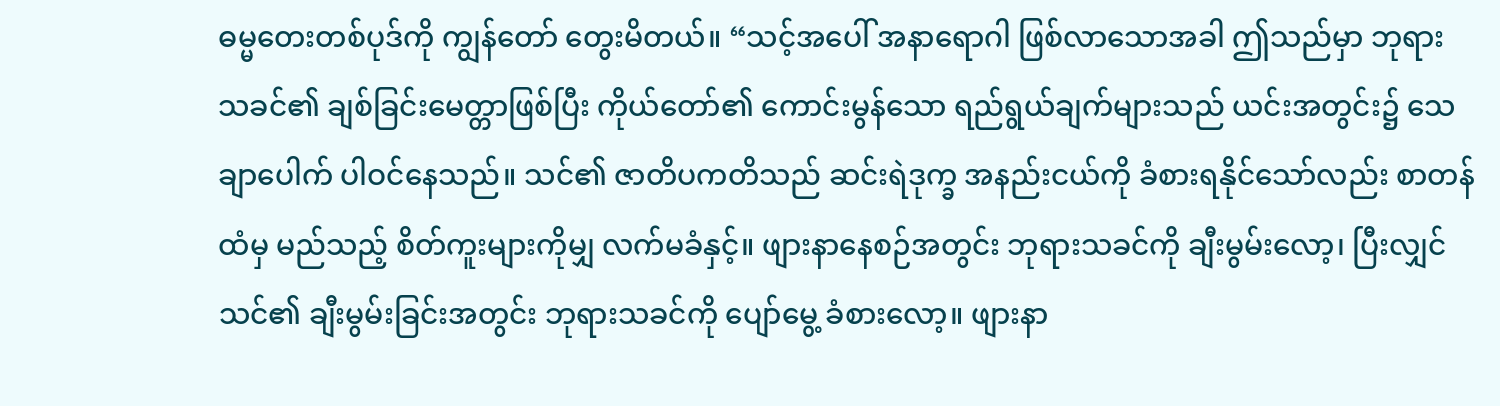ဓမ္မတေးတစ်ပုဒ်ကို ကျွန်တော် တွေးမိတယ်။ “သင့်အပေါ် အနာရောဂါ ဖြစ်လာသောအခါ ဤသည်မှာ ဘုရားသခင်၏ ချစ်ခြင်းမေတ္တာဖြစ်ပြီး ကိုယ်တော်၏ ကောင်းမွန်သော ရည်ရွယ်ချက်များသည် ယင်းအတွင်း၌ သေချာပေါက် ပါဝင်နေသည်။ သင်၏ ဇာတိပကတိသည် ဆင်းရဲဒုက္ခ အနည်းငယ်ကို ခံစားရနိုင်သော်လည်း စာတန်ထံမှ မည်သည့် စိတ်ကူးများကိုမျှ လက်မခံနှင့်။ ဖျားနာနေစဉ်အတွင်း ဘုရားသခင်ကို ချီးမွမ်းလော့၊ ပြီးလျှင် သင်၏ ချီးမွမ်းခြင်းအတွင်း ဘုရားသခင်ကို ပျော်မွေ့ ခံစားလော့။ ဖျားနာ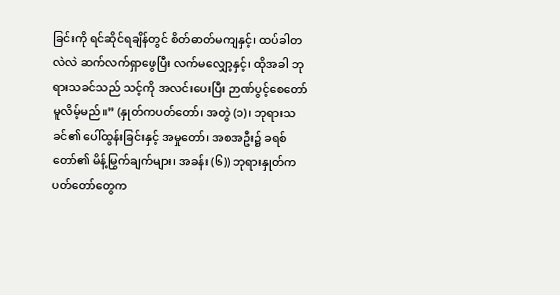ခြင်းကို ရင်ဆိုင်ရချိန်တွင် စိတ်ဓာတ်မကျနှင့်၊ ထပ်ခါတလဲလဲ ဆက်လက်ရှာဖွေပြီး လက်မလျှော့နှင့်၊ ထိုအခါ ဘုရားသခင်သည် သင့်ကို အလင်းပေးပြီး ဉာဏ်ပွင့်စေတော်မူလိမ့်မည်။” (နှုတ်ကပတ်တော်၊ အတွဲ (၁)၊ ဘုရားသခင်၏ ပေါ်ထွန်းခြင်းနှင့် အမှုတော်၊ အစအဦး၌ ခရစ်တော်၏ မိန့်မြွက်ချက်များ၊ အခန်း (၆)) ဘုရားနှုတ်ကပတ်တော်တွေက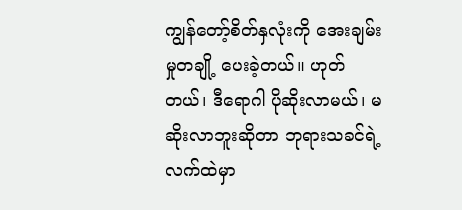ကျွန်တော့်စိတ်နှလုံးကို အေးချမ်းမှုတချို့ ပေးခဲ့တယ်။ ဟုတ်တယ်၊ ဒီရောဂါ ပိုဆိုးလာမယ်၊ မဆိုးလာဘူးဆိုတာ ဘုရားသခင်ရဲ့ လက်ထဲမှာ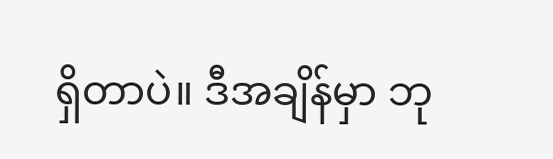ရှိတာပဲ။ ဒီအချိန်မှာ ဘု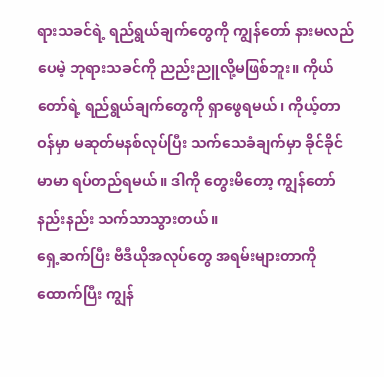ရားသခင်ရဲ့ ရည်ရွယ်ချက်တွေကို ကျွန်တော် နားမလည်ပေမဲ့ ဘုရားသခင်ကို ညည်းညူလို့မဖြစ်ဘူး။ ကိုယ်တော်ရဲ့ ရည်ရွယ်ချက်တွေကို ရှာဖွေရမယ်၊ ကိုယ့်တာဝန်မှာ မဆုတ်မနစ်လုပ်ပြီး သက်သေခံချက်မှာ ခိုင်ခိုင်မာမာ ရပ်တည်ရမယ်။ ဒါကို တွေးမိတော့ ကျွန်တော် နည်းနည်း သက်သာသွားတယ်။
ရှေ့ဆက်ပြီး ဗီဒီယိုအလုပ်တွေ အရမ်းများတာကိုထောက်ပြီး ကျွန်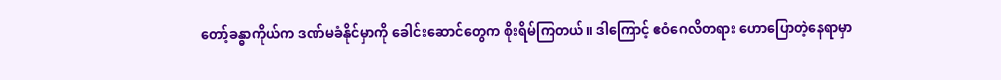တော့်ခန္ဓာကိုယ်က ဒဏ်မခံနိုင်မှာကို ခေါင်းဆောင်တွေက စိုးရိမ်ကြတယ်။ ဒါကြောင့် ဧဝံဂေလိတရား ဟောပြောတဲ့နေရာမှာ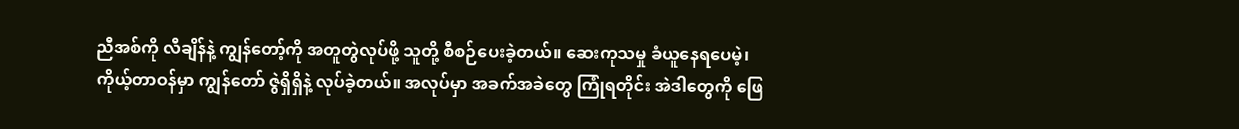ညီအစ်ကို လီချိန်နဲ့ ကျွန်တော့်ကို အတူတွဲလုပ်ဖို့ သူတို့ စီစဉ်ပေးခဲ့တယ်။ ဆေးကုသမှု ခံယူနေရပေမဲ့၊ ကိုယ့်တာဝန်မှာ ကျွန်တော် ဇွဲရှိရှိနဲ့ လုပ်ခဲ့တယ်။ အလုပ်မှာ အခက်အခဲတွေ ကြုံရတိုင်း အဲဒါတွေကို ဖြေ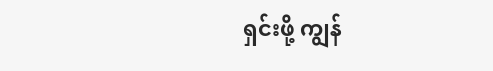ရှင်းဖို့ ကျွန်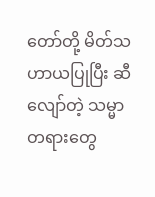တော်တို့ မိတ်သဟာယပြုပြီး ဆီလျော်တဲ့ သမ္မာတရားတွေ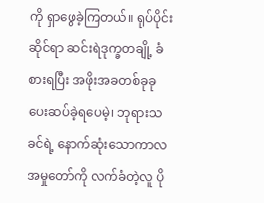ကို ရှာဖွေခဲ့ကြတယ်။ ရုပ်ပိုင်းဆိုင်ရာ ဆင်းရဲဒုက္ခတချို့ ခံစားရပြီး အဖိုးအခတစ်ခုခု ပေးဆပ်ခဲ့ရပေမဲ့၊ ဘုရားသခင်ရဲ့ နောက်ဆုံးသောကာလ အမှုတော်ကို လက်ခံတဲ့လူ ပို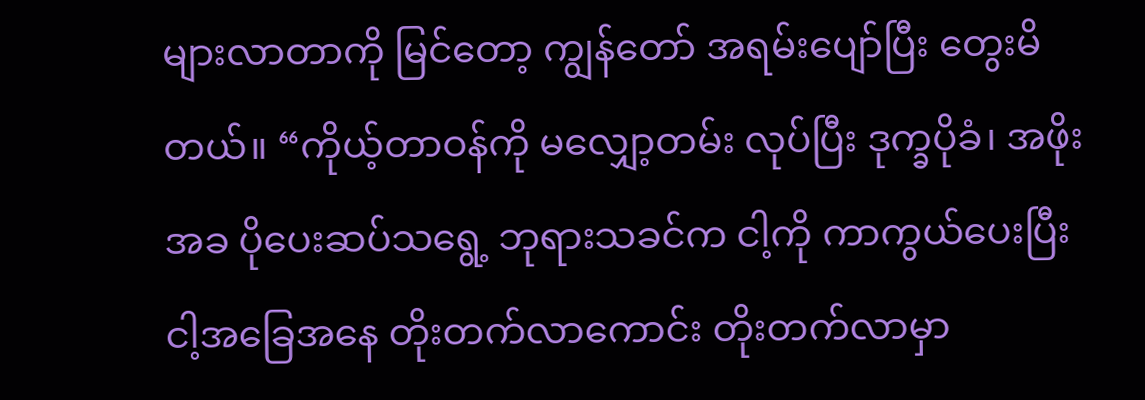များလာတာကို မြင်တော့ ကျွန်တော် အရမ်းပျော်ပြီး တွေးမိတယ်။ “ကိုယ့်တာဝန်ကို မလျှော့တမ်း လုပ်ပြီး ဒုက္ခပိုခံ၊ အဖိုးအခ ပိုပေးဆပ်သရွေ့ ဘုရားသခင်က ငါ့ကို ကာကွယ်ပေးပြီး ငါ့အခြေအနေ တိုးတက်လာကောင်း တိုးတက်လာမှာ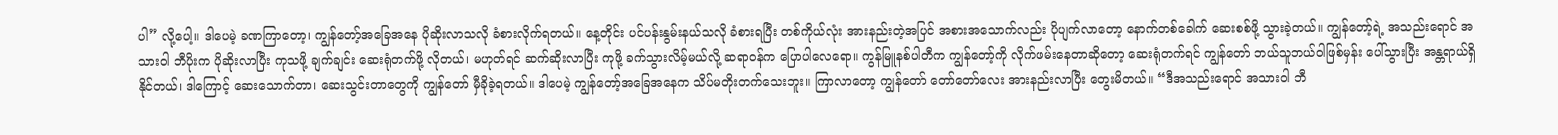ပါ” လို့ပေါ့။ ဒါပေမဲ့ ခဏကြာတော့၊ ကျွန်တော့်အခြေအနေ ပိုဆိုးလာသလို ခံစားလိုက်ရတယ်။ နေ့တိုင်း ပင်ပန်းနွမ်းနယ်သလို ခံစားရပြီး တစ်ကိုယ်လုံး အားနည်းတဲ့အပြင် အစားအသောက်လည်း ပိုပျက်လာတော့ နောက်တစ်ခေါက် ဆေးစစ်ဖို့ သွားခဲ့တယ်။ ကျွန်တော့်ရဲ့ အသည်းရောင် အသားဝါ ဘီပိုးက ပိုဆိုးလာပြီး ကုသဖို့ ချက်ချင်း ဆေးရုံတက်ဖို့ လိုတယ်၊ မဟုတ်ရင် ဆက်ဆိုးလာပြီး ကုဖို့ ခက်သွားလိမ့်မယ်လို့ ဆရာဝန်က ပြောပါလေရော။ ကွန်မြူနစ်ပါတီက ကျွန်တော့်ကို လိုက်ဖမ်းနေတာဆိုတော့ ဆေးရုံတက်ရင် ကျွန်တော် ဘယ်သူဘယ်ဝါဖြစ်မှန်း ပေါ်သွားပြီး အန္တရာယ်ရှိနိုင်တယ်၊ ဒါကြောင့် ဆေးသောက်တာ၊ ဆေးသွင်းတာတွေကို ကျွန်တော် မှီခိုခဲ့ရတယ်။ ဒါပေမဲ့ ကျွန်တော့်အခြေအနေက သိပ်မတိုးတက်သေးဘူး။ ကြာလာတော့ ကျွန်တော် တော်တော်လေး အားနည်းလာပြီး တွေးမိတယ်။ “ဒီအသည်းရောင် အသားဝါ ဘီ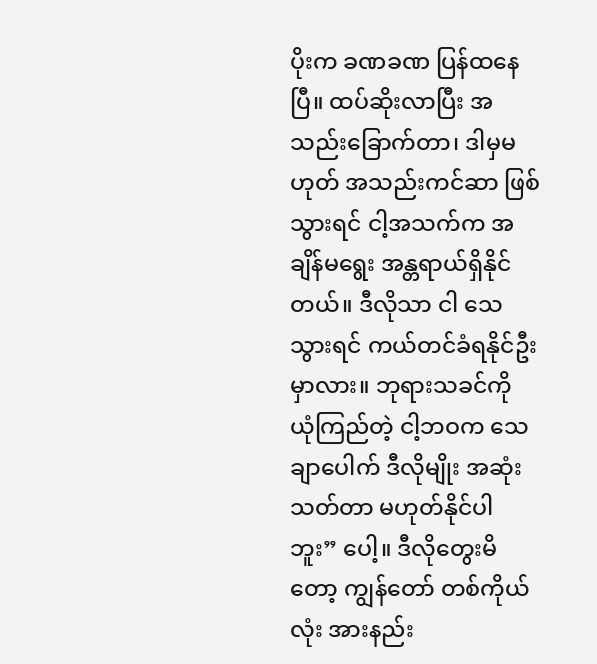ပိုးက ခဏခဏ ပြန်ထနေပြီ။ ထပ်ဆိုးလာပြီး အသည်းခြောက်တာ၊ ဒါမှမဟုတ် အသည်းကင်ဆာ ဖြစ်သွားရင် ငါ့အသက်က အချိန်မရွေး အန္တရာယ်ရှိနိုင်တယ်။ ဒီလိုသာ ငါ သေသွားရင် ကယ်တင်ခံရနိုင်ဦးမှာလား။ ဘုရားသခင်ကို ယုံကြည်တဲ့ ငါ့ဘဝက သေချာပေါက် ဒီလိုမျိုး အဆုံးသတ်တာ မဟုတ်နိုင်ပါဘူး” ပေါ့။ ဒီလိုတွေးမိတော့ ကျွန်တော် တစ်ကိုယ်လုံး အားနည်း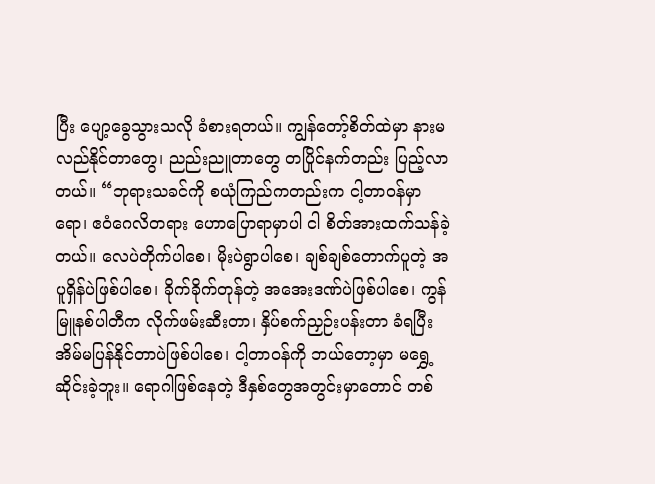ပြီး ပျော့ခွေသွားသလို ခံစားရတယ်။ ကျွန်တော့်စိတ်ထဲမှာ နားမလည်နိုင်တာတွေ၊ ညည်းညူတာတွေ တပြိုင်နက်တည်း ပြည့်လာတယ်။ “ဘုရားသခင်ကို စယုံကြည်ကတည်းက ငါ့တာဝန်မှာရော၊ ဧဝံဂေလိတရား ဟောပြောရာမှာပါ ငါ စိတ်အားထက်သန်ခဲ့တယ်။ လေပဲတိုက်ပါစေ၊ မိုးပဲရွာပါစေ၊ ချစ်ချစ်တောက်ပူတဲ့ အပူရှိန်ပဲဖြစ်ပါစေ၊ ခိုက်ခိုက်တုန်တဲ့ အအေးဒဏ်ပဲဖြစ်ပါစေ၊ ကွန်မြူနစ်ပါတီက လိုက်ဖမ်းဆီးတာ၊ နှိပ်စက်ညှဉ်းပန်းတာ ခံရပြီး အိမ်မပြန်နိုင်တာပဲဖြစ်ပါစေ၊ ငါ့တာဝန်ကို ဘယ်တော့မှာ မရွှေ့ဆိုင်းခဲ့ဘူး။ ရောဂါဖြစ်နေတဲ့ ဒီနှစ်တွေအတွင်းမှာတောင် တစ်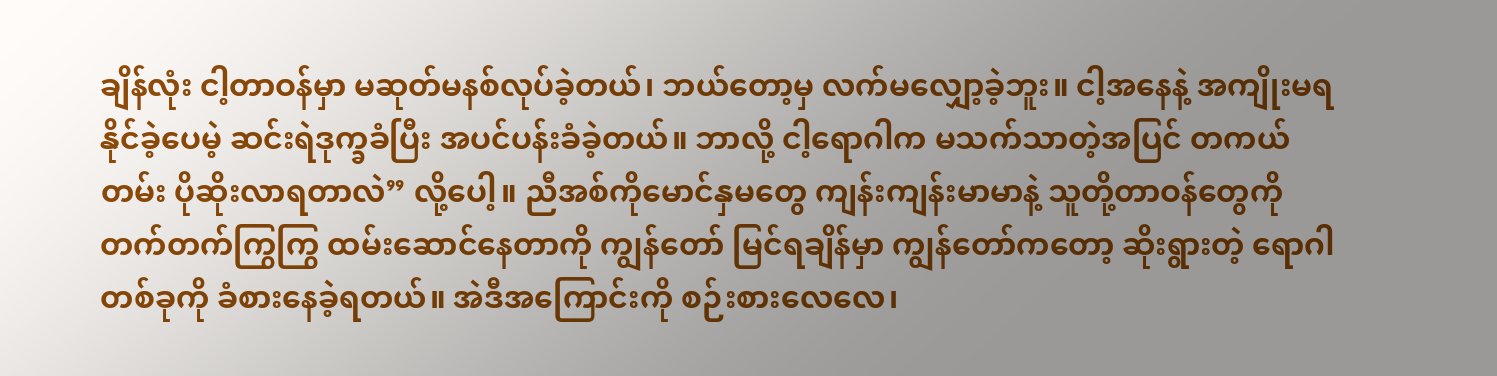ချိန်လုံး ငါ့တာဝန်မှာ မဆုတ်မနစ်လုပ်ခဲ့တယ်၊ ဘယ်တော့မှ လက်မလျှော့ခဲ့ဘူး။ ငါ့အနေနဲ့ အကျိုးမရနိုင်ခဲ့ပေမဲ့ ဆင်းရဲဒုက္ခခံပြီး အပင်ပန်းခံခဲ့တယ်။ ဘာလို့ ငါ့ရောဂါက မသက်သာတဲ့အပြင် တကယ်တမ်း ပိုဆိုးလာရတာလဲ” လို့ပေါ့။ ညီအစ်ကိုမောင်နှမတွေ ကျန်းကျန်းမာမာနဲ့ သူတို့တာဝန်တွေကို တက်တက်ကြွကြွ ထမ်းဆောင်နေတာကို ကျွန်တော် မြင်ရချိန်မှာ ကျွန်တော်ကတော့ ဆိုးရွားတဲ့ ရောဂါတစ်ခုကို ခံစားနေခဲ့ရတယ်။ အဲဒီအကြောင်းကို စဉ်းစားလေလေ၊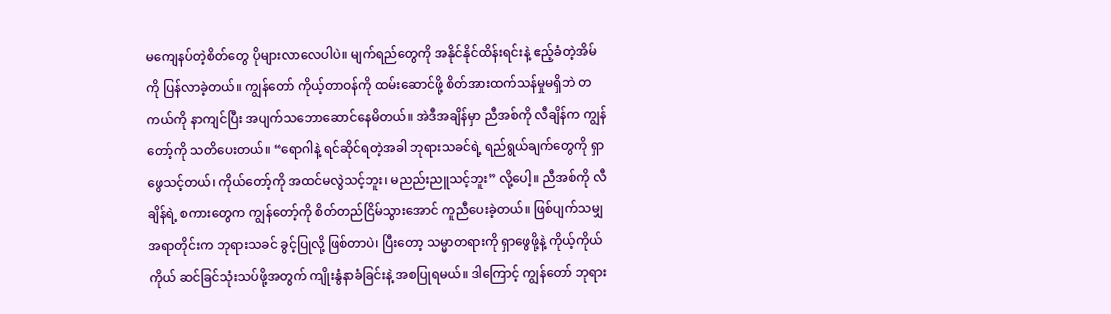မကျေနပ်တဲ့စိတ်တွေ ပိုများလာလေပါပဲ။ မျက်ရည်တွေကို အနိုင်နိုင်ထိန်းရင်းနဲ့ ဧည့်ခံတဲ့အိမ်ကို ပြန်လာခဲ့တယ်။ ကျွန်တော် ကိုယ့်တာဝန်ကို ထမ်းဆောင်ဖို့ စိတ်အားထက်သန်မှုမရှိဘဲ တကယ်ကို နာကျင်ပြီး အပျက်သဘောဆောင်နေမိတယ်။ အဲဒီအချိန်မှာ ညီအစ်ကို လီချိန်က ကျွန်တော့်ကို သတိပေးတယ်။ “ရောဂါနဲ့ ရင်ဆိုင်ရတဲ့အခါ ဘုရားသခင်ရဲ့ ရည်ရွယ်ချက်တွေကို ရှာဖွေသင့်တယ်၊ ကိုယ်တော့်ကို အထင်မလွဲသင့်ဘူး၊ မညည်းညူသင့်ဘူး” လို့ပေါ့။ ညီအစ်ကို လီချိန်ရဲ့ စကားတွေက ကျွန်တော့်ကို စိတ်တည်ငြိမ်သွားအောင် ကူညီပေးခဲ့တယ်။ ဖြစ်ပျက်သမျှ အရာတိုင်းက ဘုရားသခင် ခွင့်ပြုလို့ ဖြစ်တာပဲ၊ ပြီးတော့ သမ္မာတရားကို ရှာဖွေဖို့နဲ့ ကိုယ့်ကိုယ်ကိုယ် ဆင်ခြင်သုံးသပ်ဖို့အတွက် ကျိုးနွံနာခံခြင်းနဲ့ အစပြုရမယ်။ ဒါကြောင့် ကျွန်တော် ဘုရား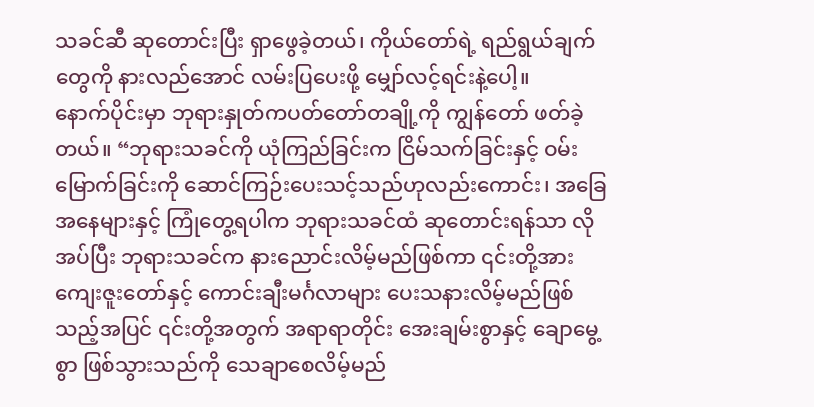သခင်ဆီ ဆုတောင်းပြီး ရှာဖွေခဲ့တယ်၊ ကိုယ်တော်ရဲ့ ရည်ရွယ်ချက်တွေကို နားလည်အောင် လမ်းပြပေးဖို့ မျှော်လင့်ရင်းနဲ့ပေါ့။
နောက်ပိုင်းမှာ ဘုရားနှုတ်ကပတ်တော်တချို့ကို ကျွန်တော် ဖတ်ခဲ့တယ်။ “ဘုရားသခင်ကို ယုံကြည်ခြင်းက ငြိမ်သက်ခြင်းနှင့် ဝမ်းမြောက်ခြင်းကို ဆောင်ကြဉ်းပေးသင့်သည်ဟုလည်းကောင်း၊ အခြေအနေများနှင့် ကြုံတွေ့ရပါက ဘုရားသခင်ထံ ဆုတောင်းရန်သာ လိုအပ်ပြီး ဘုရားသခင်က နားညောင်းလိမ့်မည်ဖြစ်ကာ ၎င်းတို့အား ကျေးဇူးတော်နှင့် ကောင်းချီးမင်္ဂလာများ ပေးသနားလိမ့်မည်ဖြစ်သည့်အပြင် ၎င်းတို့အတွက် အရာရာတိုင်း အေးချမ်းစွာနှင့် ချောမွေ့စွာ ဖြစ်သွားသည်ကို သေချာစေလိမ့်မည်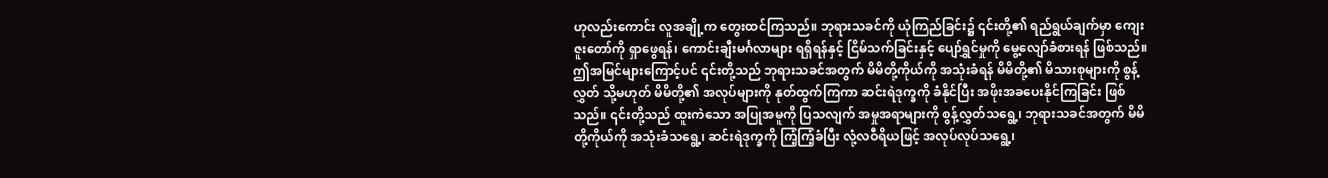ဟုလည်းကောင်း လူအချို့က တွေးထင်ကြသည်။ ဘုရားသခင်ကို ယုံကြည်ခြင်း၌ ၎င်းတို့၏ ရည်ရွယ်ချက်မှာ ကျေးဇူးတော်ကို ရှာဖွေရန်၊ ကောင်းချီးမင်္ဂလာများ ရရှိရန်နှင့် ငြိမ်သက်ခြင်းနှင့် ပျော်ရွှင်မှုကို မွေ့လျော်ခံစားရန် ဖြစ်သည်။ ဤအမြင်များကြောင့်ပင် ၎င်းတို့သည် ဘုရားသခင်အတွက် မိမိတို့ကိုယ်ကို အသုံးခံရန် မိမိတို့၏ မိသားစုများကို စွန့်လွှတ် သို့မဟုတ် မိမိတို့၏ အလုပ်များကို နုတ်ထွက်ကြကာ ဆင်းရဲဒုက္ခကို ခံနိုင်ပြီး အဖိုးအခပေးနိုင်ကြခြင်း ဖြစ်သည်။ ၎င်းတို့သည် ထူးကဲသော အပြုအမူကို ပြသလျက် အမှုအရာများကို စွန့်လွှတ်သရွေ့၊ ဘုရားသခင်အတွက် မိမိတို့ကိုယ်ကို အသုံးခံသရွေ့၊ ဆင်းရဲဒုက္ခကို ကြံ့ကြံ့ခံပြီး လုံ့လဝီရိယဖြင့် အလုပ်လုပ်သရွေ့၊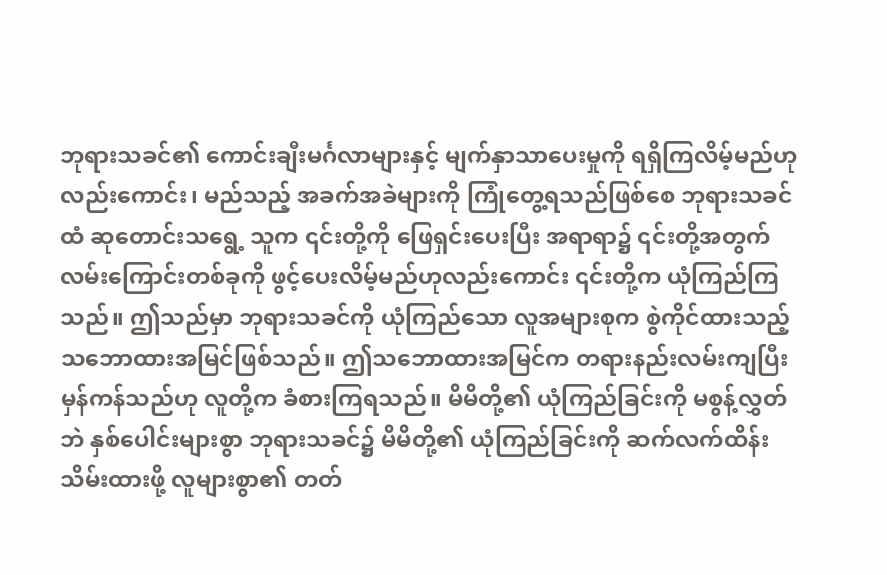ဘုရားသခင်၏ ကောင်းချီးမင်္ဂလာများနှင့် မျက်နှာသာပေးမှုကို ရရှိကြလိမ့်မည်ဟုလည်းကောင်း၊ မည်သည့် အခက်အခဲများကို ကြုံတွေ့ရသည်ဖြစ်စေ ဘုရားသခင်ထံ ဆုတောင်းသရွေ့ သူက ၎င်းတို့ကို ဖြေရှင်းပေးပြီး အရာရာ၌ ၎င်းတို့အတွက် လမ်းကြောင်းတစ်ခုကို ဖွင့်ပေးလိမ့်မည်ဟုလည်းကောင်း ၎င်းတို့က ယုံကြည်ကြသည်။ ဤသည်မှာ ဘုရားသခင်ကို ယုံကြည်သော လူအများစုက စွဲကိုင်ထားသည့် သဘောထားအမြင်ဖြစ်သည်။ ဤသဘောထားအမြင်က တရားနည်းလမ်းကျပြီး မှန်ကန်သည်ဟု လူတို့က ခံစားကြရသည်။ မိမိတို့၏ ယုံကြည်ခြင်းကို မစွန့်လွှတ်ဘဲ နှစ်ပေါင်းများစွာ ဘုရားသခင်၌ မိမိတို့၏ ယုံကြည်ခြင်းကို ဆက်လက်ထိန်းသိမ်းထားဖို့ လူများစွာ၏ တတ်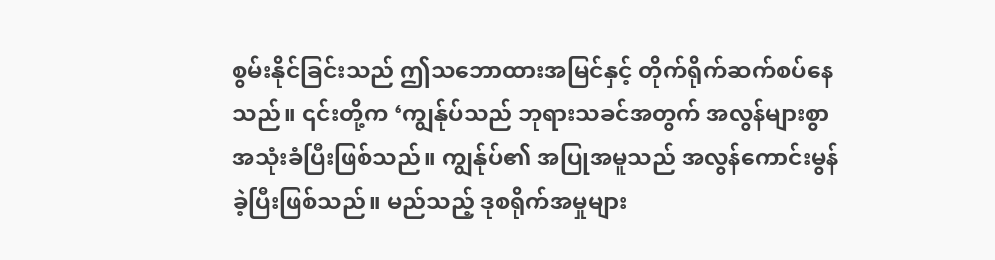စွမ်းနိုင်ခြင်းသည် ဤသဘောထားအမြင်နှင့် တိုက်ရိုက်ဆက်စပ်နေသည်။ ၎င်းတို့က ‘ကျွန်ုပ်သည် ဘုရားသခင်အတွက် အလွန်များစွာ အသုံးခံပြီးဖြစ်သည်။ ကျွန်ုပ်၏ အပြုအမူသည် အလွန်ကောင်းမွန်ခဲ့ပြီးဖြစ်သည်။ မည်သည့် ဒုစရိုက်အမှုများ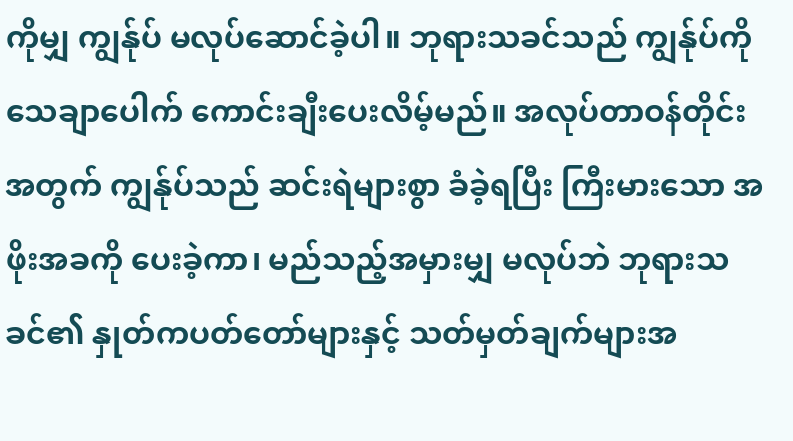ကိုမျှ ကျွန်ုပ် မလုပ်ဆောင်ခဲ့ပါ။ ဘုရားသခင်သည် ကျွန်ုပ်ကို သေချာပေါက် ကောင်းချီးပေးလိမ့်မည်။ အလုပ်တာဝန်တိုင်းအတွက် ကျွန်ုပ်သည် ဆင်းရဲများစွာ ခံခဲ့ရပြီး ကြီးမားသော အဖိုးအခကို ပေးခဲ့ကာ၊ မည်သည့်အမှားမျှ မလုပ်ဘဲ ဘုရားသခင်၏ နှုတ်ကပတ်တော်များနှင့် သတ်မှတ်ချက်များအ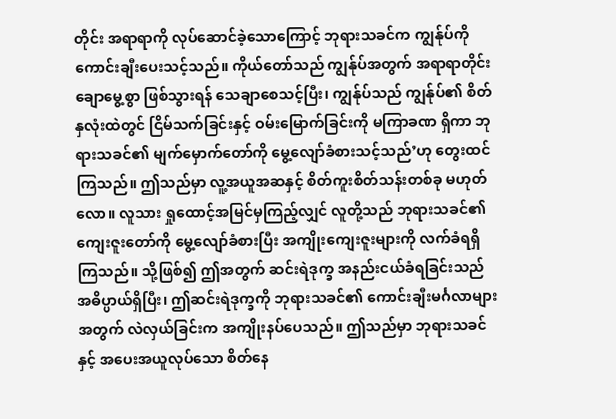တိုင်း အရာရာကို လုပ်ဆောင်ခဲ့သောကြောင့် ဘုရားသခင်က ကျွန်ုပ်ကို ကောင်းချီးပေးသင့်သည်။ ကိုယ်တော်သည် ကျွန်ုပ်အတွက် အရာရာတိုင်း ချောမွေ့စွာ ဖြစ်သွားရန် သေချာစေသင့်ပြီး၊ ကျွန်ုပ်သည် ကျွန်ုပ်၏ စိတ်နှလုံးထဲတွင် ငြိမ်သက်ခြင်းနှင့် ဝမ်းမြောက်ခြင်းကို မကြာခဏ ရှိကာ ဘုရားသခင်၏ မျက်မှောက်တော်ကို မွေ့လျော်ခံစားသင့်သည်’ဟု တွေးထင်ကြသည်။ ဤသည်မှာ လူ့အယူအဆနှင့် စိတ်ကူးစိတ်သန်းတစ်ခု မဟုတ်လော။ လူသား ရှုထောင့်အမြင်မှကြည့်လျှင် လူတို့သည် ဘုရားသခင်၏ ကျေးဇူးတော်ကို မွေ့လျော်ခံစားပြီး အကျိုးကျေးဇူးများကို လက်ခံရရှိကြသည်။ သို့ဖြစ်၍ ဤအတွက် ဆင်းရဲဒုက္ခ အနည်းငယ်ခံရခြင်းသည် အဓိပ္ပာယ်ရှိပြီး၊ ဤဆင်းရဲဒုက္ခကို ဘုရားသခင်၏ ကောင်းချီးမင်္ဂလာများအတွက် လဲလှယ်ခြင်းက အကျိုးနပ်ပေသည်။ ဤသည်မှာ ဘုရားသခင်နှင့် အပေးအယူလုပ်သော စိတ်နေ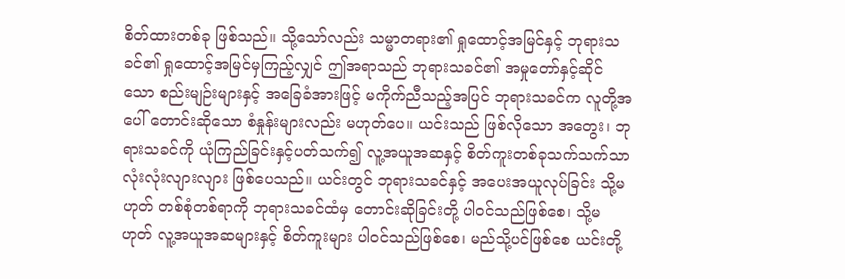စိတ်ထားတစ်ခု ဖြစ်သည်။ သို့သော်လည်း သမ္မာတရား၏ ရှုထောင့်အမြင်နှင့် ဘုရားသခင်၏ ရှုထောင့်အမြင်မှကြည့်လျှင် ဤအရာသည် ဘုရားသခင်၏ အမှုတော်နှင့်ဆိုင်သော စည်းမျဉ်းများနှင့် အခြေခံအားဖြင့် မကိုက်ညီသည့်အပြင် ဘုရားသခင်က လူတို့အပေါ် တောင်းဆိုသော စံနှုန်းများလည်း မဟုတ်ပေ။ ယင်းသည် ဖြစ်လိုသော အတွေး၊ ဘုရားသခင်ကို ယုံကြည်ခြင်းနှင့်ပတ်သက်၍ လူ့အယူအဆနှင့် စိတ်ကူးတစ်ခုသက်သက်သာ လုံးလုံးလျားလျား ဖြစ်ပေသည်။ ယင်းတွင် ဘုရားသခင်နှင့် အပေးအယူလုပ်ခြင်း သို့မဟုတ် တစ်စုံတစ်ရာကို ဘုရားသခင်ထံမှ တောင်းဆိုခြင်းတို့ ပါဝင်သည်ဖြစ်စေ၊ သို့မဟုတ် လူ့အယူအဆများနှင့် စိတ်ကူးများ ပါဝင်သည်ဖြစ်စေ၊ မည်သို့ပင်ဖြစ်စေ ယင်းတို့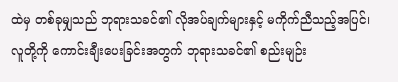ထဲမှ တစ်ခုမျှသည် ဘုရားသခင်၏ လိုအပ်ချက်များနှင့် မကိုက်ညီသည့်အပြင်၊ လူတို့ကို ကောင်းချီးပေးခြင်းအတွက် ဘုရားသခင်၏ စည်းမျဉ်း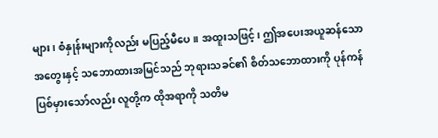များ၊ စံနှုန်းများကိုလည်း မပြည့်မီပေ။ အထူးသဖြင့်၊ ဤအပေးအယူဆန်သော အတွေးနှင့် သဘောထားအမြင်သည် ဘုရားသခင်၏ စိတ်သဘောထားကို ပုန်ကန်ပြစ်မှားသော်လည်း လူတို့က ထိုအရာကို သတိမ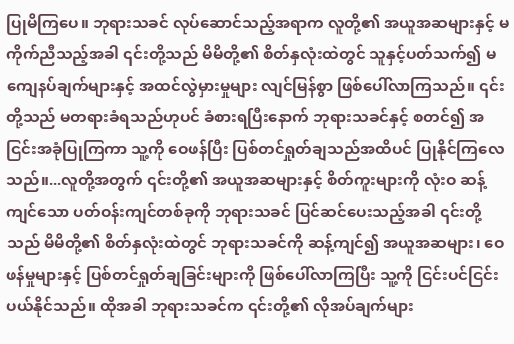ပြုမိကြပေ။ ဘုရားသခင် လုပ်ဆောင်သည့်အရာက လူတို့၏ အယူအဆများနှင့် မကိုက်ညီသည့်အခါ ၎င်းတို့သည် မိမိတို့၏ စိတ်နှလုံးထဲတွင် သူနှင့်ပတ်သက်၍ မကျေနပ်ချက်များနှင့် အထင်လွဲမှားမှုများ လျင်မြန်စွာ ဖြစ်ပေါ်လာကြသည်။ ၎င်းတို့သည် မတရားခံရသည်ဟုပင် ခံစားရပြီးနောက် ဘုရားသခင်နှင့် စတင်၍ အငြင်းအခုံပြုကြကာ သူ့ကို ဝေဖန်ပြီး ပြစ်တင်ရှုတ်ချသည်အထိပင် ပြုနိုင်ကြလေသည်။...လူတို့အတွက် ၎င်းတို့၏ အယူအဆများနှင့် စိတ်ကူးများကို လုံးဝ ဆန့်ကျင်သော ပတ်ဝန်းကျင်တစ်ခုကို ဘုရားသခင် ပြင်ဆင်ပေးသည့်အခါ ၎င်းတို့သည် မိမိတို့၏ စိတ်နှလုံးထဲတွင် ဘုရားသခင်ကို ဆန့်ကျင်၍ အယူအဆများ၊ ဝေဖန်မှုများနှင့် ပြစ်တင်ရှုတ်ချခြင်းများကို ဖြစ်ပေါ်လာကြပြီး သူ့ကို ငြင်းပင်ငြင်းပယ်နိုင်သည်။ ထိုအခါ ဘုရားသခင်က ၎င်းတို့၏ လိုအပ်ချက်များ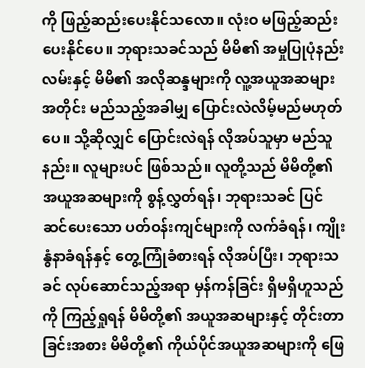ကို ဖြည့်ဆည်းပေးနိုင်သလော။ လုံးဝ မဖြည့်ဆည်းပေးနိုင်ပေ။ ဘုရားသခင်သည် မိမိ၏ အမှုပြုပုံနည်းလမ်းနှင့် မိမိ၏ အလိုဆန္ဒများကို လူ့အယူအဆများအတိုင်း မည်သည့်အခါမျှ ပြောင်းလဲလိမ့်မည်မဟုတ်ပေ။ သို့ဆိုလျှင် ပြောင်းလဲရန် လိုအပ်သူမှာ မည်သူနည်း။ လူများပင် ဖြစ်သည်။ လူတို့သည် မိမိတို့၏ အယူအဆများကို စွန့်လွှတ်ရန်၊ ဘုရားသခင် ပြင်ဆင်ပေးသော ပတ်ဝန်းကျင်များကို လက်ခံရန်၊ ကျိုးနွံနာခံရန်နှင့် တွေ့ကြုံခံစားရန် လိုအပ်ပြီး၊ ဘုရားသခင် လုပ်ဆောင်သည့်အရာ မှန်ကန်ခြင်း ရှိမရှိဟူသည်ကို ကြည့်ရှုရန် မိမိတို့၏ အယူအဆများနှင့် တိုင်းတာခြင်းအစား မိမိတို့၏ ကိုယ်ပိုင်အယူအဆများကို ဖြေ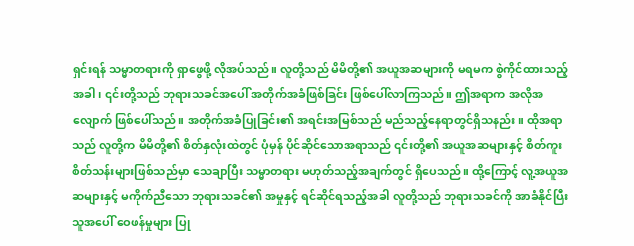ရှင်းရန် သမ္မာတရားကို ရှာဖွေဖို့ လိုအပ်သည်။ လူတို့သည် မိမိတို့၏ အယူအဆများကို မရမက စွဲကိုင်ထားသည့်အခါ၊ ၎င်းတို့သည် ဘုရားသခင်အပေါ် အတိုက်အခံဖြစ်ခြင်း ဖြစ်ပေါ်လာကြသည်။ ဤအရာက အလိုအလျောက် ဖြစ်ပေါ်သည်။ အတိုက်အခံပြုခြင်း၏ အရင်းအမြစ်သည် မည်သည့်နေရာတွင်ရှိသနည်း။ ထိုအရာသည် လူတို့က မိမိတို့၏ စိတ်နှလုံးထဲတွင် ပုံမှန် ပိုင်ဆိုင်သောအရာသည် ၎င်းတို့၏ အယူအဆများနှင့် စိတ်ကူးစိတ်သန်းများဖြစ်သည်မှာ သေချာပြီး သမ္မာတရား မဟုတ်သည့်အချက်တွင် ရှိပေသည်။ ထို့ကြောင့် လူ့အယူအဆများနှင့် မကိုက်ညီသော ဘုရားသခင်၏ အမှုနှင့် ရင်ဆိုင်ရသည့်အခါ လူတို့သည် ဘုရားသခင်ကို အာခံနိုင်ပြီး သူအပေါ် ဝေဖန်မှုများ ပြု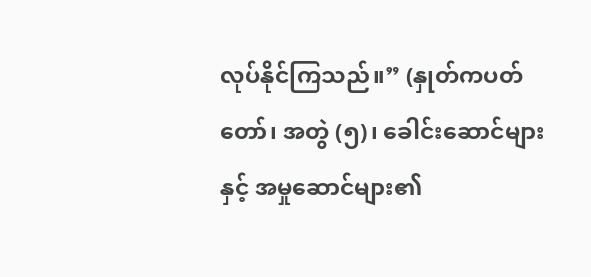လုပ်နိုင်ကြသည်။” (နှုတ်ကပတ်တော်၊ အတွဲ (၅)၊ ခေါင်းဆောင်များနှင့် အမှုဆောင်များ၏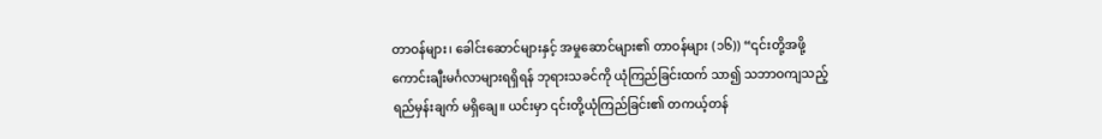တာဝန်များ၊ ခေါင်းဆောင်များနှင့် အမှုဆောင်များ၏ တာဝန်များ (၁၆)) “၎င်းတို့အဖို့ ကောင်းချီးမင်္ဂလာများရရှိရန် ဘုရားသခင်ကို ယုံကြည်ခြင်းထက် သာ၍ သဘာဝကျသည့် ရည်မှန်းချက် မရှိချေ။ ယင်းမှာ ၎င်းတို့ယုံကြည်ခြင်း၏ တကယ့်တန်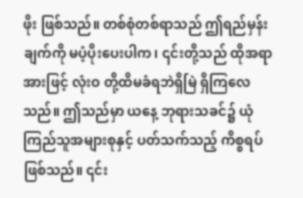ဖိုး ဖြစ်သည်။ တစ်စုံတစ်ရာသည် ဤရည်မှန်းချက်ကို မပံ့ပိုးပေးပါက၊ ၎င်းတို့သည် ထိုအရာအားဖြင့် လုံးဝ တို့ထိမခံရဘဲရှိမြဲ ရှိကြလေသည်။ ဤသည်မှာ ယနေ့ ဘုရားသခင်၌ ယုံကြည်သူအများစုနှင့် ပတ်သက်သည့် ကိစ္စရပ် ဖြစ်သည်။ ၎င်း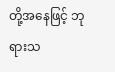တို့အနေဖြင့် ဘုရားသ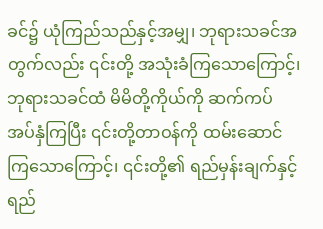ခင်၌ ယုံကြည်သည်နှင့်အမျှ၊ ဘုရားသခင်အတွက်လည်း ၎င်းတို့ အသုံးခံကြသောကြောင့်၊ ဘုရားသခင်ထံ မိမိတို့ကိုယ်ကို ဆက်ကပ် အပ်နှံကြပြီး ၎င်းတို့တာဝန်ကို ထမ်းဆောင်ကြသောကြောင့်၊ ၎င်းတို့၏ ရည်မှန်းချက်နှင့် ရည်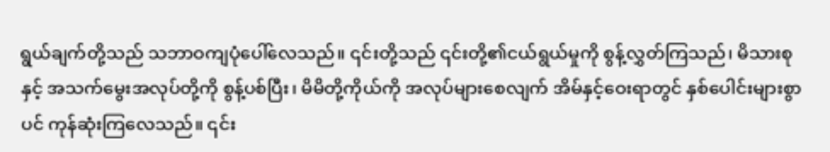ရွယ်ချက်တို့သည် သဘာဝကျပုံပေါ်လေသည်။ ၎င်းတို့သည် ၎င်းတို့၏ငယ်ရွယ်မှုကို စွန့်လွှတ်ကြသည်၊ မိသားစုနှင့် အသက်မွေးအလုပ်တို့ကို စွန့်ပစ်ပြီး၊ မိမိတို့ကိုယ်ကို အလုပ်များစေလျက် အိမ်နှင့်ဝေးရာတွင် နှစ်ပေါင်းများစွာပင် ကုန်ဆုံးကြလေသည်။ ၎င်း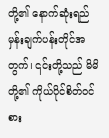တို့၏ နောက်ဆုံးရည်မှန်းချက်ပန်းတိုင်အတွက်၊ ၎င်းတို့သည် မိမိတို့၏ ကိုယ်ပိုင်စိတ်ဝင်စား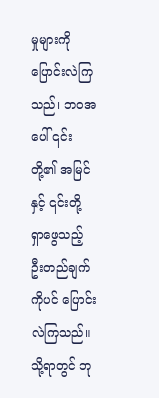မှုများကို ပြောင်းလဲကြသည်၊ ဘဝအပေါ် ၎င်းတို့၏ အမြင်နှင့် ၎င်းတို့ ရှာဖွေသည့် ဦးတည်ချက်ကိုပင် ပြောင်းလဲကြသည်။ သို့ရာတွင် ဘု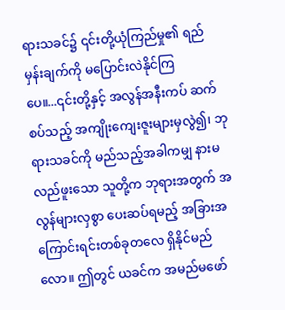ရားသခင်၌ ၎င်းတို့ယုံကြည်မှု၏ ရည်မှန်းချက်ကို မပြောင်းလဲနိုင်ကြပေ။...၎င်းတို့နှင့် အလွန်အနီးကပ် ဆက်စပ်သည့် အကျိုးကျေးဇူးများမှလွဲ၍၊ ဘုရားသခင်ကို မည်သည့်အခါကမျှ နားမလည်ဖူးသော သူတို့က ဘုရားအတွက် အလွန်များလှစွာ ပေးဆပ်ရမည့် အခြားအကြောင်းရင်းတစ်ခုတလေ ရှိနိုင်မည်လော။ ဤတွင် ယခင်က အမည်မဖော်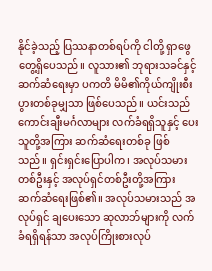နိုင်ခဲ့သည့် ပြဿနာတစ်ရပ်ကို ငါတို့ ရှာဖွေ တွေ့ရှိပေသည်။ လူသား၏ ဘုရားသခင်နှင့် ဆက်ဆံရေးမှာ ပကတိ မိမိ၏ကိုယ်ကျိုးစီးပွားတစ်ခုမျှသာ ဖြစ်ပေသည်။ ယင်းသည် ကောင်းချီးမင်္ဂလာများ လက်ခံရရှိသူနှင့် ပေးသူတို့အကြား ဆက်ဆံရေးတစ်ခု ဖြစ်သည်။ ရှင်းရှင်းပြောပါက၊ အလုပ်သမားတစ်ဦးနှင့် အလုပ်ရှင်တစ်ဦးတို့အကြား ဆက်ဆံရေးဖြစ်၏။ အလုပ်သမားသည် အလုပ်ရှင် ချပေးသော ဆုလာဘ်များကို လက်ခံရရှိရန်သာ အလုပ်ကြိုးစားလုပ်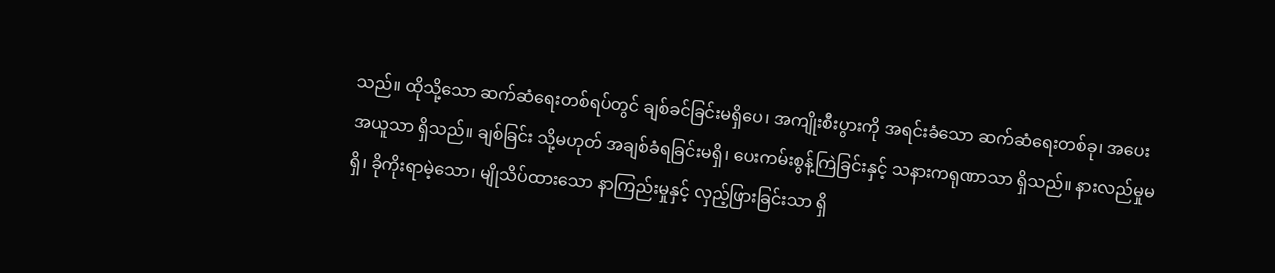သည်။ ထိုသို့သော ဆက်ဆံရေးတစ်ရပ်တွင် ချစ်ခင်ခြင်းမရှိပေ၊ အကျိုးစီးပွားကို အရင်းခံသော ဆက်ဆံရေးတစ်ခု၊ အပေးအယူသာ ရှိသည်။ ချစ်ခြင်း သို့မဟုတ် အချစ်ခံရခြင်းမရှိ၊ ပေးကမ်းစွန့်ကြဲခြင်းနှင့် သနားကရုဏာသာ ရှိသည်။ နားလည်မှုမရှိ၊ ခိုကိုးရာမဲ့သော၊ မျိုသိပ်ထားသော နာကြည်းမှုနှင့် လှည့်ဖြားခြင်းသာ ရှိ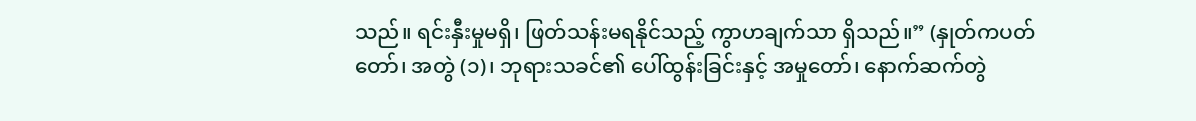သည်။ ရင်းနှီးမှုမရှိ၊ ဖြတ်သန်းမရနိုင်သည့် ကွာဟချက်သာ ရှိသည်။” (နှုတ်ကပတ်တော်၊ အတွဲ (၁)၊ ဘုရားသခင်၏ ပေါ်ထွန်းခြင်းနှင့် အမှုတော်၊ နောက်ဆက်တွဲ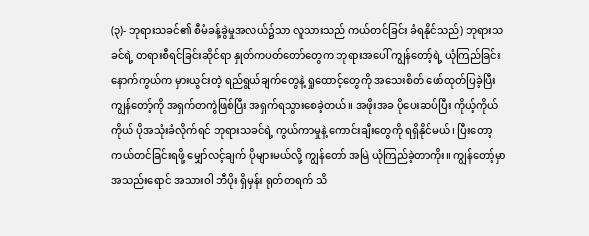(၃)- ဘုရားသခင်၏ စီမံခန့်ခွဲမှုအလယ်၌သာ လူသားသည် ကယ်တင်ခြင်း ခံရနိုင်သည်) ဘုရားသခင်ရဲ့ တရားစီရင်ခြင်းဆိုင်ရာ နှုတ်ကပတ်တော်တွေက ဘုရားအပေါ် ကျွန်တော့်ရဲ့ ယုံကြည်ခြင်း နောက်ကွယ်က မှားယွင်းတဲ့ ရည်ရွယ်ချက်တွေနဲ့ ရှုထောင့်တွေကို အသေးစိတ် ဖော်ထုတ်ပြခဲ့ပြီး ကျွန်တော့်ကို အရှက်တကွဲဖြစ်ပြီး အရှက်ရသွားစေခဲ့တယ်။ အဖိုးအခ ပိုပေးဆပ်ပြီး ကိုယ့်ကိုယ်ကိုယ် ပိုအသုံးခံလိုက်ရင် ဘုရားသခင်ရဲ့ ကွယ်ကာမှုနဲ့ ကောင်းချီးတွေကို ရရှိနိုင်မယ်၊ ပြီးတော့ ကယ်တင်ခြင်းရဖို့ မျှော်လင့်ချက် ပိုများမယ်လို့ ကျွန်တော် အမြဲ ယုံကြည်ခဲ့တာကိုး။ ကျွန်တော့်မှာ အသည်းရောင် အသားဝါ ဘီပိုး ရှိမှန်း ရုတ်တရက် သိ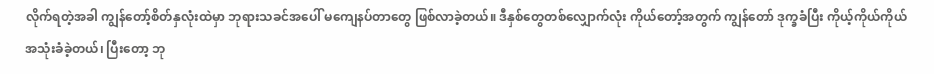လိုက်ရတဲ့အခါ ကျွန်တော့်စိတ်နှလုံးထဲမှာ ဘုရားသခင်အပေါ် မကျေနပ်တာတွေ ဖြစ်လာခဲ့တယ်။ ဒီနှစ်တွေတစ်လျှောက်လုံး ကိုယ်တော့်အတွက် ကျွန်တော် ဒုက္ခခံပြီး ကိုယ့်ကိုယ်ကိုယ် အသုံးခံခဲ့တယ်၊ ပြီးတော့ ဘု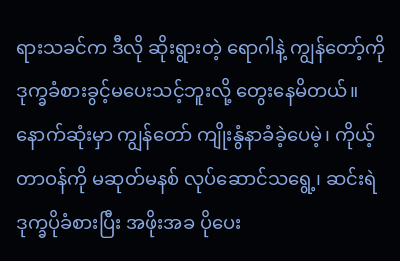ရားသခင်က ဒီလို ဆိုးရွားတဲ့ ရောဂါနဲ့ ကျွန်တော့်ကို ဒုက္ခခံစားခွင့်မပေးသင့်ဘူးလို့ တွေးနေမိတယ်။ နောက်ဆုံးမှာ ကျွန်တော် ကျိုးနွံနာခံခဲ့ပေမဲ့၊ ကိုယ့်တာဝန်ကို မဆုတ်မနစ် လုပ်ဆောင်သရွေ့၊ ဆင်းရဲဒုက္ခပိုခံစားပြီး အဖိုးအခ ပိုပေး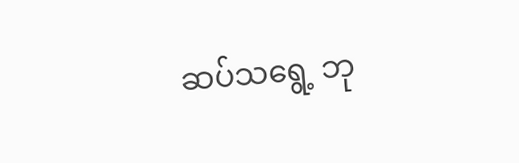ဆပ်သရွေ့ ဘု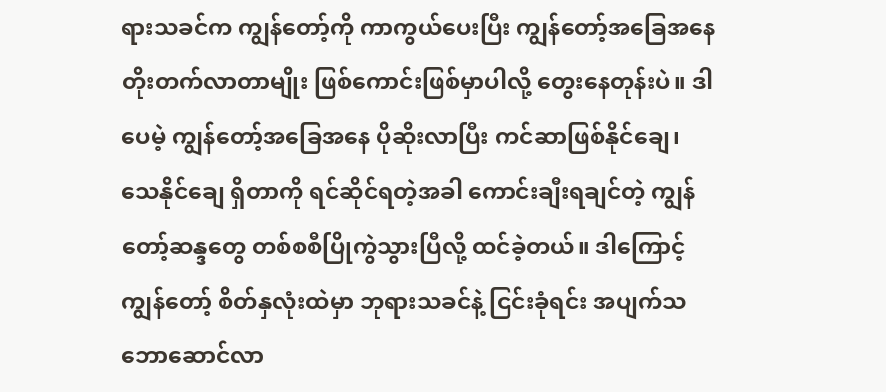ရားသခင်က ကျွန်တော့်ကို ကာကွယ်ပေးပြီး ကျွန်တော့်အခြေအနေ တိုးတက်လာတာမျိုး ဖြစ်ကောင်းဖြစ်မှာပါလို့ တွေးနေတုန်းပဲ။ ဒါပေမဲ့ ကျွန်တော့်အခြေအနေ ပိုဆိုးလာပြီး ကင်ဆာဖြစ်နိုင်ချေ၊ သေနိုင်ချေ ရှိတာကို ရင်ဆိုင်ရတဲ့အခါ ကောင်းချီးရချင်တဲ့ ကျွန်တော့်ဆန္ဒတွေ တစ်စစီပြိုကွဲသွားပြီလို့ ထင်ခဲ့တယ်။ ဒါကြောင့် ကျွန်တော့် စိတ်နှလုံးထဲမှာ ဘုရားသခင်နဲ့ ငြင်းခုံရင်း အပျက်သဘောဆောင်လာ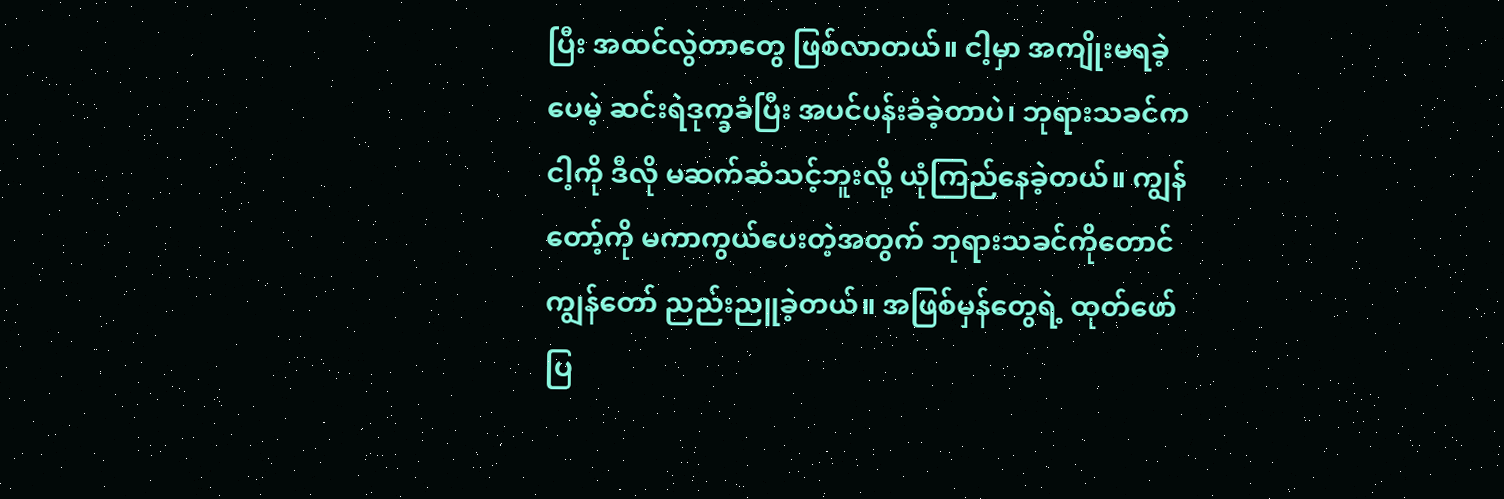ပြီး အထင်လွဲတာတွေ ဖြစ်လာတယ်။ ငါ့မှာ အကျိုးမရခဲ့ပေမဲ့ ဆင်းရဲဒုက္ခခံပြီး အပင်ပန်းခံခဲ့တာပဲ၊ ဘုရားသခင်က ငါ့ကို ဒီလို မဆက်ဆံသင့်ဘူးလို့ ယုံကြည်နေခဲ့တယ်။ ကျွန်တော့်ကို မကာကွယ်ပေးတဲ့အတွက် ဘုရားသခင်ကိုတောင် ကျွန်တော် ညည်းညူခဲ့တယ်။ အဖြစ်မှန်တွေရဲ့ ထုတ်ဖော်ပြ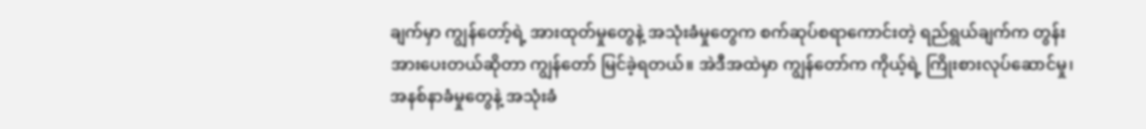ချက်မှာ ကျွန်တော့်ရဲ့ အားထုတ်မှုတွေနဲ့ အသုံးခံမှုတွေက စက်ဆုပ်စရာကောင်းတဲ့ ရည်ရွယ်ချက်က တွန်းအားပေးတယ်ဆိုတာ ကျွန်တော် မြင်ခဲ့ရတယ်။ အဲဒီအထဲမှာ ကျွန်တော်က ကိုယ့်ရဲ့ ကြိုးစားလုပ်ဆောင်မှု၊ အနစ်နာခံမှုတွေနဲ့ အသုံးခံ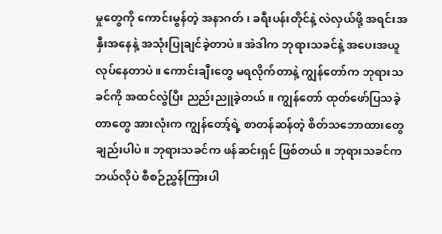မှုတွေကို ကောင်းမွန်တဲ့ အနာဂတ်၊ ခရီးပန်းတိုင်နဲ့ လဲလှယ်ဖို့ အရင်းအနှီးအနေနဲ့ အသုံးပြုချင်ခဲ့တာပဲ။ အဲဒါက ဘုရားသခင်နဲ့ အပေးအယူ လုပ်နေတာပဲ။ ကောင်းချီးတွေ မရလိုက်တာနဲ့ ကျွန်တော်က ဘုရားသခင်ကို အထင်လွဲပြီး ညည်းညူခဲ့တယ်။ ကျွန်တော် ထုတ်ဖော်ပြသခဲ့တာတွေ အားလုံးက ကျွန်တော့်ရဲ့ စာတန်ဆန်တဲ့ စိတ်သဘောထားတွေချည်းပါပဲ။ ဘုရားသခင်က ဖန်ဆင်းရှင် ဖြစ်တယ်။ ဘုရားသခင်က ဘယ်လိုပဲ စီစဉ်ညွှန်ကြားပါ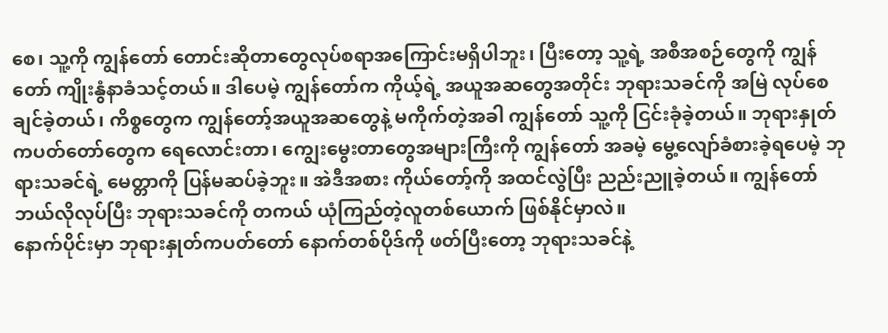စေ၊ သူ့ကို ကျွန်တော် တောင်းဆိုတာတွေလုပ်စရာအကြောင်းမရှိပါဘူး၊ ပြီးတော့ သူ့ရဲ့ အစီအစဉ်တွေကို ကျွန်တော် ကျိုးနွံနာခံသင့်တယ်။ ဒါပေမဲ့ ကျွန်တော်က ကိုယ့်ရဲ့ အယူအဆတွေအတိုင်း ဘုရားသခင်ကို အမြဲ လုပ်စေချင်ခဲ့တယ်၊ ကိစ္စတွေက ကျွန်တော့်အယူအဆတွေနဲ့ မကိုက်တဲ့အခါ ကျွန်တော် သူ့ကို ငြင်းခုံခဲ့တယ်။ ဘုရားနှုတ်ကပတ်တော်တွေက ရေလောင်းတာ၊ ကျွေးမွေးတာတွေအများကြီးကို ကျွန်တော် အခမဲ့ မွေ့လျော်ခံစားခဲ့ရပေမဲ့ ဘုရားသခင်ရဲ့ မေတ္တာကို ပြန်မဆပ်ခဲ့ဘူး။ အဲဒီအစား ကိုယ်တော့်ကို အထင်လွဲပြီး ညည်းညူခဲ့တယ်။ ကျွန်တော် ဘယ်လိုလုပ်ပြီး ဘုရားသခင်ကို တကယ် ယုံကြည်တဲ့လူတစ်ယောက် ဖြစ်နိုင်မှာလဲ။
နောက်ပိုင်းမှာ ဘုရားနှုတ်ကပတ်တော် နောက်တစ်ပိုဒ်ကို ဖတ်ပြီးတော့ ဘုရားသခင်နဲ့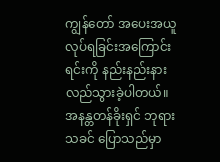ကျွန်တော် အပေးအယူလုပ်ရခြင်းအကြောင်းရင်းကို နည်းနည်းနားလည်သွားခဲ့ပါတယ်။ အနန္တတန်ခိုးရှင် ဘုရားသခင် ပြောသည်မှာ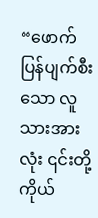“ဖောက်ပြန်ပျက်စီးသော လူသားအားလုံး ၎င်းတို့ကိုယ်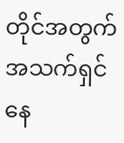တိုင်အတွက် အသက်ရှင်နေ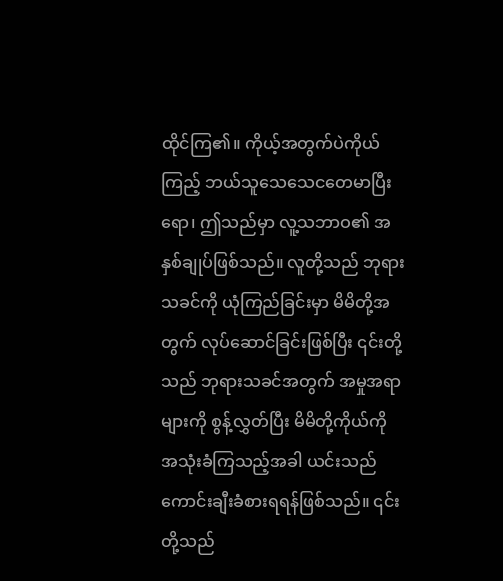ထိုင်ကြ၏။ ကိုယ့်အတွက်ပဲကိုယ်ကြည့် ဘယ်သူသေသေငတေမာပြီးရော၊ ဤသည်မှာ လူ့သဘာဝ၏ အနှစ်ချုပ်ဖြစ်သည်။ လူတို့သည် ဘုရားသခင်ကို ယုံကြည်ခြင်းမှာ မိမိတို့အတွက် လုပ်ဆောင်ခြင်းဖြစ်ပြီး ၎င်းတို့သည် ဘုရားသခင်အတွက် အမှုအရာများကို စွန့်လွှတ်ပြီး မိမိတို့ကိုယ်ကို အသုံးခံကြသည့်အခါ ယင်းသည် ကောင်းချီးခံစားရရန်ဖြစ်သည်။ ၎င်းတို့သည်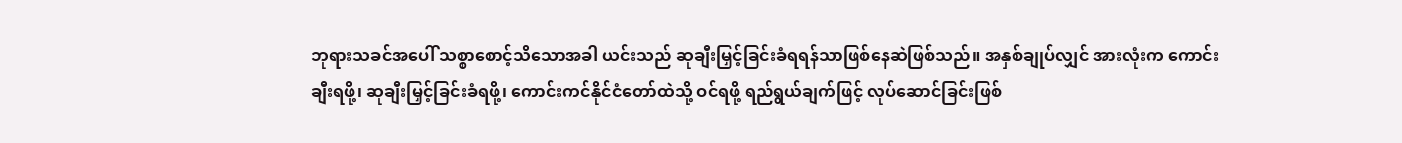ဘုရားသခင်အပေါ် သစ္စာစောင့်သိသောအခါ ယင်းသည် ဆုချီးမြှင့်ခြင်းခံရရန်သာဖြစ်နေဆဲဖြစ်သည်။ အနှစ်ချုပ်လျှင် အားလုံးက ကောင်းချီးရဖို့၊ ဆုချီးမြှင့်ခြင်းခံရဖို့၊ ကောင်းကင်နိုင်ငံတော်ထဲသို့ ဝင်ရဖို့ ရည်ရွယ်ချက်ဖြင့် လုပ်ဆောင်ခြင်းဖြစ်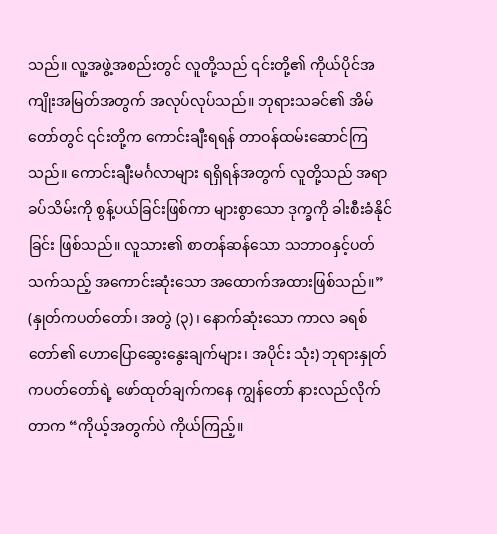သည်။ လူ့အဖွဲ့အစည်းတွင် လူတို့သည် ၎င်းတို့၏ ကိုယ်ပိုင်အကျိုးအမြတ်အတွက် အလုပ်လုပ်သည်။ ဘုရားသခင်၏ အိမ်တော်တွင် ၎င်းတို့က ကောင်းချီးရရန် တာဝန်ထမ်းဆောင်ကြသည်။ ကောင်းချီးမင်္ဂလာများ ရရှိရန်အတွက် လူတို့သည် အရာခပ်သိမ်းကို စွန့်ပယ်ခြင်းဖြစ်ကာ များစွာသော ဒုက္ခကို ခါးစီးခံနိုင်ခြင်း ဖြစ်သည်။ လူသား၏ စာတန်ဆန်သော သဘာဝနှင့်ပတ်သက်သည့် အကောင်းဆုံးသော အထောက်အထားဖြစ်သည်။” (နှုတ်ကပတ်တော်၊ အတွဲ (၃)၊ နောက်ဆုံးသော ကာလ ခရစ်တော်၏ ဟောပြောဆွေးနွေးချက်များ၊ အပိုင်း သုံး) ဘုရားနှုတ်ကပတ်တော်ရဲ့ ဖော်ထုတ်ချက်ကနေ ကျွန်တော် နားလည်လိုက်တာက “ကိုယ့်အတွက်ပဲ ကိုယ်ကြည့်။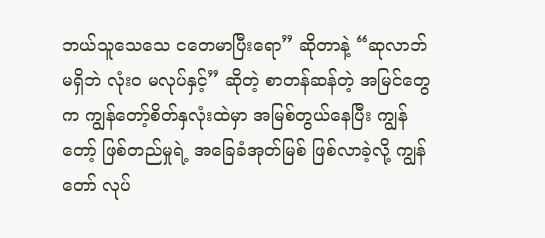ဘယ်သူသေသေ ငတေမာပြီးရော” ဆိုတာနဲ့ “ဆုလာဘ်မရှိဘဲ လုံးဝ မလုပ်နှင့်” ဆိုတဲ့ စာတန်ဆန်တဲ့ အမြင်တွေက ကျွန်တော့်စိတ်နှလုံးထဲမှာ အမြစ်တွယ်နေပြီး ကျွန်တော့် ဖြစ်တည်မှုရဲ့ အခြေခံအုတ်မြစ် ဖြစ်လာခဲ့လို့ ကျွန်တော် လုပ်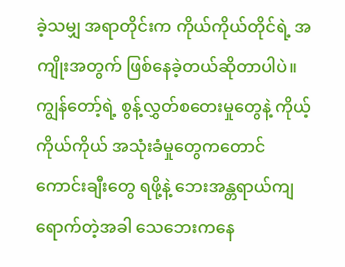ခဲ့သမျှ အရာတိုင်းက ကိုယ်ကိုယ်တိုင်ရဲ့ အကျိုးအတွက် ဖြစ်နေခဲ့တယ်ဆိုတာပါပဲ။ ကျွန်တော့်ရဲ့ စွန့်လွှတ်စတေးမှုတွေနဲ့ ကိုယ့်ကိုယ်ကိုယ် အသုံးခံမှုတွေကတောင် ကောင်းချီးတွေ ရဖို့နဲ့ ဘေးအန္တရာယ်ကျရောက်တဲ့အခါ သေဘေးကနေ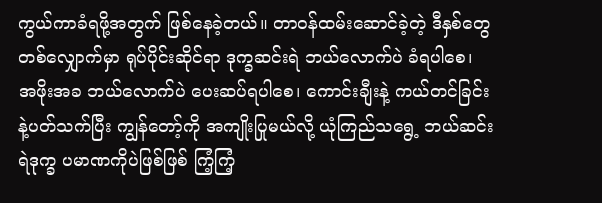ကွယ်ကာခံရဖို့အတွက် ဖြစ်နေခဲ့တယ်။ တာဝန်ထမ်းဆောင်ခဲ့တဲ့ ဒီနှစ်တွေတစ်လျှောက်မှာ ရုပ်ပိုင်းဆိုင်ရာ ဒုက္ခဆင်းရဲ ဘယ်လောက်ပဲ ခံရပါစေ၊ အဖိုးအခ ဘယ်လောက်ပဲ ပေးဆပ်ရပါစေ၊ ကောင်းချီးနဲ့ ကယ်တင်ခြင်းနဲ့ပတ်သက်ပြီး ကျွန်တော့်ကို အကျိုးပြုမယ်လို့ ယုံကြည်သရွေ့ ဘယ်ဆင်းရဲဒုက္ခ ပမာဏကိုပဲဖြစ်ဖြစ် ကြံ့ကြံ့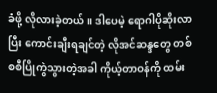ခံဖို့ လိုလားခဲ့တယ်။ ဒါပေမဲ့ ရောဂါပိုဆိုးလာပြီး ကောင်းချီးရချင်တဲ့ လိုအင်ဆန္ဒတွေ တစ်စစီပြိုကွဲသွားတဲ့အခါ ကိုယ့်တာဝန်ကို ထမ်း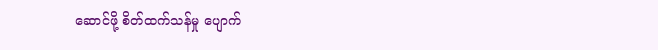ဆောင်ဖို့ စိတ်ထက်သန်မှု ပျောက်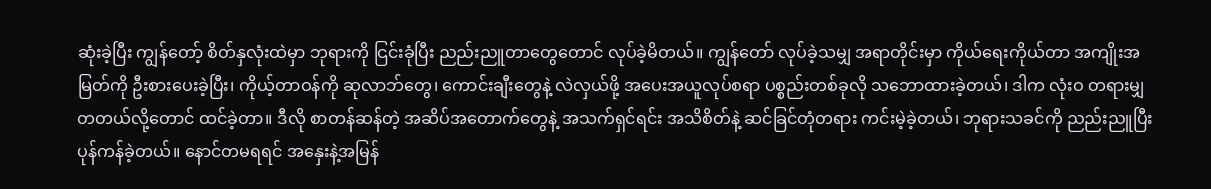ဆုံးခဲ့ပြီး ကျွန်တော့် စိတ်နှလုံးထဲမှာ ဘုရားကို ငြင်းခုံပြီး ညည်းညူတာတွေတောင် လုပ်ခဲ့မိတယ်။ ကျွန်တော် လုပ်ခဲ့သမျှ အရာတိုင်းမှာ ကိုယ်ရေးကိုယ်တာ အကျိုးအမြတ်ကို ဦးစားပေးခဲ့ပြီး၊ ကိုယ့်တာဝန်ကို ဆုလာဘ်တွေ၊ ကောင်းချီးတွေနဲ့ လဲလှယ်ဖို့ အပေးအယူလုပ်စရာ ပစ္စည်းတစ်ခုလို သဘောထားခဲ့တယ်၊ ဒါက လုံးဝ တရားမျှတတယ်လို့တောင် ထင်ခဲ့တာ။ ဒီလို စာတန်ဆန်တဲ့ အဆိပ်အတောက်တွေနဲ့ အသက်ရှင်ရင်း အသိစိတ်နဲ့ ဆင်ခြင်တုံတရား ကင်းမဲ့ခဲ့တယ်၊ ဘုရားသခင်ကို ညည်းညူပြီး ပုန်ကန်ခဲ့တယ်။ နောင်တမရရင် အနှေးနဲ့အမြန်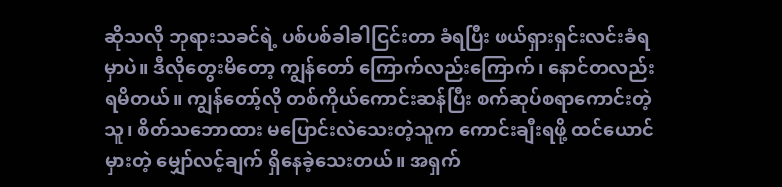ဆိုသလို ဘုရားသခင်ရဲ့ ပစ်ပစ်ခါခါငြင်းတာ ခံရပြီး ဖယ်ရှားရှင်းလင်းခံရမှာပဲ။ ဒီလိုတွေးမိတော့ ကျွန်တော် ကြောက်လည်းကြောက်၊ နောင်တလည်း ရမိတယ်။ ကျွန်တော့်လို တစ်ကိုယ်ကောင်းဆန်ပြီး စက်ဆုပ်စရာကောင်းတဲ့သူ၊ စိတ်သဘောထား မပြောင်းလဲသေးတဲ့သူက ကောင်းချီးရဖို့ ထင်ယောင်မှားတဲ့ မျှော်လင့်ချက် ရှိနေခဲ့သေးတယ်။ အရှက်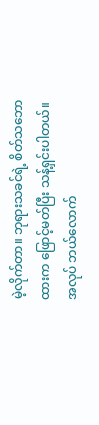မဲ့လိုက်တာ။ ဘုရားသခင်ရဲ့ စိတ်သဘောထားက ဖြောင့်မတ်ပြီး သန့်ရှင်းပါတယ်။ အလုပ် ဘယ်လောက်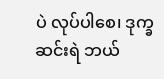ပဲ လုပ်ပါစေ၊ ဒုက္ခဆင်းရဲ ဘယ်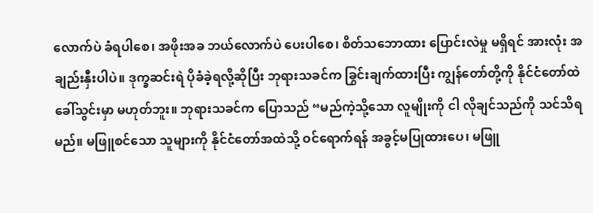လောက်ပဲ ခံရပါစေ၊ အဖိုးအခ ဘယ်လောက်ပဲ ပေးပါစေ၊ စိတ်သဘောထား ပြောင်းလဲမှု မရှိရင် အားလုံး အချည်းနှီးပါပဲ။ ဒုက္ခဆင်းရဲ ပိုခံခဲ့ရလို့ဆိုပြီး ဘုရားသခင်က ခြွင်းချက်ထားပြီး ကျွန်တော်တို့ကို နိုင်ငံတော်ထဲ ခေါ်သွင်းမှာ မဟုတ်ဘူး။ ဘုရားသခင်က ပြောသည် “မည်ကဲ့သို့သော လူမျိုးကို ငါ လိုချင်သည်ကို သင်သိရမည်။ မဖြူစင်သော သူများကို နိုင်ငံတော်အထဲသို့ ဝင်ရောက်ရန် အခွင့်မပြုထားပေ၊ မဖြူ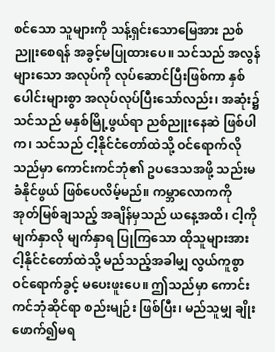စင်သော သူများကို သန့်ရှင်းသောမြေအား ညစ်ညူးစေရန် အခွင့်မပြုထားပေ။ သင်သည် အလွန်များသော အလုပ်ကို လုပ်ဆောင်ပြီးဖြစ်ကာ နှစ်ပေါင်းများစွာ အလုပ်လုပ်ပြီးသော်လည်း၊ အဆုံး၌ သင်သည် မနှစ်မြို့ဖွယ်ရာ ညစ်ညူးနေဆဲ ဖြစ်ပါက၊ သင်သည် ငါ့နိုင်ငံတော်ထဲသို့ ဝင်ရောက်လိုသည်မှာ ကောင်းကင်ဘုံ၏ ဥပဒေသအဖို့ သည်းမခံနိုင်ဖွယ် ဖြစ်ပေလိမ့်မည်။ ကမ္ဘာလောကကို အုတ်မြစ်ချသည့် အချိန်မှသည် ယနေ့အထိ၊ ငါ့ကို မျက်နှာလို မျက်နှာရ ပြုကြသော ထိုသူများအား ငါ့နိုင်ငံတော်ထဲသို့ မည်သည့်အခါမျှ လွယ်ကူစွာ ဝင်ရောက်ခွင့် မပေးဖူးပေ။ ဤသည်မှာ ကောင်းကင်ဘုံဆိုင်ရာ စည်းမျဉ်း ဖြစ်ပြီး၊ မည်သူမျှ ချိုးဖောက်၍မရ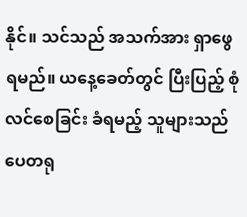နိုင်။ သင်သည် အသက်အား ရှာဖွေရမည်။ ယနေ့ခေတ်တွင် ပြီးပြည့် စုံလင်စေခြင်း ခံရမည့် သူများသည် ပေတရု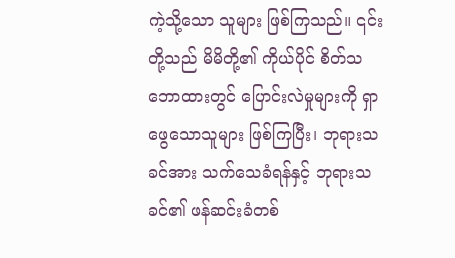ကဲ့သို့သော သူများ ဖြစ်ကြသည်။ ၎င်းတို့သည် မိမိတို့၏ ကိုယ်ပိုင် စိတ်သဘောထားတွင် ပြောင်းလဲမှုများကို ရှာဖွေသောသူများ ဖြစ်ကြပြီး၊ ဘုရားသခင်အား သက်သေခံရန်နှင့် ဘုရားသခင်၏ ဖန်ဆင်းခံတစ်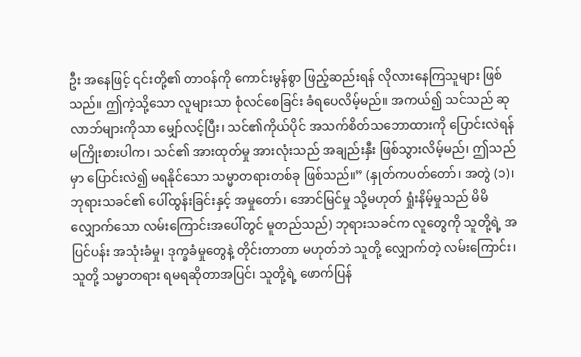ဦး အနေဖြင့် ၎င်းတို့၏ တာဝန်ကို ကောင်းမွန်စွာ ဖြည့်ဆည်းရန် လိုလားနေကြသူများ ဖြစ်သည်။ ဤကဲ့သို့သော လူများသာ စုံလင်စေခြင်း ခံရပေလိမ့်မည်။ အကယ်၍ သင်သည် ဆုလာဘ်များကိုသာ မျှော်လင့်ပြီး၊ သင်၏ကိုယ်ပိုင် အသက်စိတ်သဘောထားကို ပြောင်းလဲရန် မကြိုးစားပါက၊ သင်၏ အားထုတ်မှု အားလုံးသည် အချည်းနှီး ဖြစ်သွားလိမ့်မည်၊ ဤသည်မှာ ပြောင်းလဲ၍ မရနိုင်သော သမ္မာတရားတစ်ခု ဖြစ်သည်။” (နှုတ်ကပတ်တော်၊ အတွဲ (၁)၊ ဘုရားသခင်၏ ပေါ်ထွန်းခြင်းနှင့် အမှုတော်၊ အောင်မြင်မှု သို့မဟုတ် ရှုံးနိမ့်မှုသည် မိမိလျှောက်သော လမ်းကြောင်းအပေါ်တွင် မူတည်သည်) ဘုရားသခင်က လူတွေကို သူတို့ရဲ့ အပြင်ပန်း အသုံးခံမှု၊ ဒုက္ခခံမှုတွေနဲ့ တိုင်းတာတာ မဟုတ်ဘဲ သူတို့ လျှောက်တဲ့ လမ်းကြောင်း၊ သူတို့ သမ္မာတရား ရမရဆိုတာအပြင်၊ သူတို့ရဲ့ ဖောက်ပြန်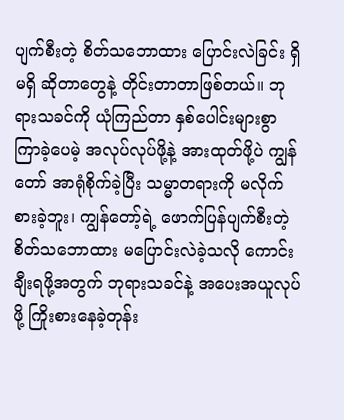ပျက်စီးတဲ့ စိတ်သဘောထား ပြောင်းလဲခြင်း ရှိမရှိ ဆိုတာတွေနဲ့ တိုင်းတာတာဖြစ်တယ်။ ဘုရားသခင်ကို ယုံကြည်တာ နှစ်ပေါင်းများစွာ ကြာခဲ့ပေမဲ့ အလုပ်လုပ်ဖို့နဲ့ အားထုတ်ဖို့ပဲ ကျွန်တော် အာရုံစိုက်ခဲ့ပြီး သမ္မာတရားကို မလိုက်စားခဲ့ဘူး၊ ကျွန်တော့်ရဲ့ ဖောက်ပြန်ပျက်စီးတဲ့ စိတ်သဘောထား မပြောင်းလဲခဲ့သလို ကောင်းချီးရဖို့အတွက် ဘုရားသခင်နဲ့ အပေးအယူလုပ်ဖို့ ကြိုးစားနေခဲ့တုန်း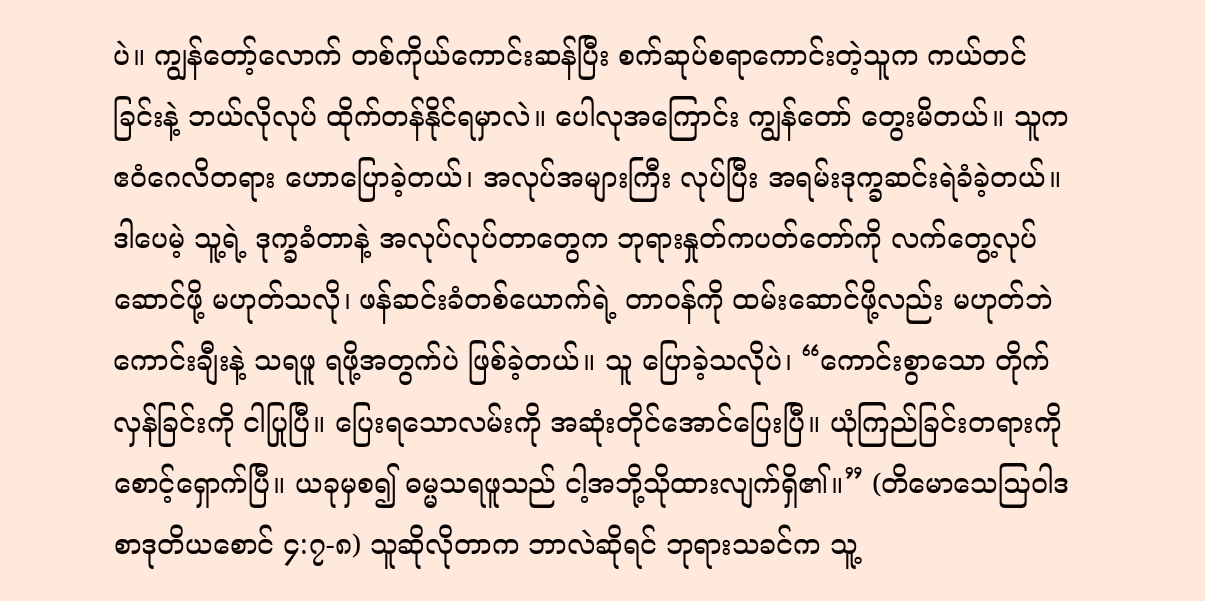ပဲ။ ကျွန်တော့်လောက် တစ်ကိုယ်ကောင်းဆန်ပြီး စက်ဆုပ်စရာကောင်းတဲ့သူက ကယ်တင်ခြင်းနဲ့ ဘယ်လိုလုပ် ထိုက်တန်နိုင်ရမှာလဲ။ ပေါလုအကြောင်း ကျွန်တော် တွေးမိတယ်။ သူက ဧဝံဂေလိတရား ဟောပြောခဲ့တယ်၊ အလုပ်အများကြီး လုပ်ပြီး အရမ်းဒုက္ခဆင်းရဲခံခဲ့တယ်။ ဒါပေမဲ့ သူ့ရဲ့ ဒုက္ခခံတာနဲ့ အလုပ်လုပ်တာတွေက ဘုရားနှုတ်ကပတ်တော်ကို လက်တွေ့လုပ်ဆောင်ဖို့ မဟုတ်သလို၊ ဖန်ဆင်းခံတစ်ယောက်ရဲ့ တာဝန်ကို ထမ်းဆောင်ဖို့လည်း မဟုတ်ဘဲ ကောင်းချီးနဲ့ သရဖူ ရဖို့အတွက်ပဲ ဖြစ်ခဲ့တယ်။ သူ ပြောခဲ့သလိုပဲ၊ “ကောင်းစွာသော တိုက်လှန်ခြင်းကို ငါပြုပြီ။ ပြေးရသောလမ်းကို အဆုံးတိုင်အောင်ပြေးပြီ။ ယုံကြည်ခြင်းတရားကို စောင့်ရှောက်ပြီ။ ယခုမှစ၍ ဓမ္မသရဖူသည် ငါ့အဘို့သိုထားလျက်ရှိ၏။” (တိမောသေဩဝါဒစာဒုတိယစောင် ၄:၇-၈) သူဆိုလိုတာက ဘာလဲဆိုရင် ဘုရားသခင်က သူ့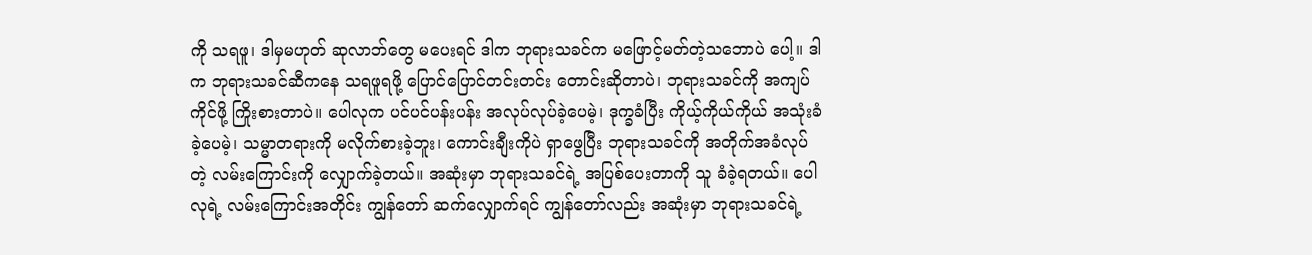ကို သရဖူ၊ ဒါမှမဟုတ် ဆုလာဘ်တွေ မပေးရင် ဒါက ဘုရားသခင်က မဖြောင့်မတ်တဲ့သဘောပဲ ပေါ့။ ဒါက ဘုရားသခင်ဆီကနေ သရဖူရဖို့ ပြောင်ပြောင်တင်းတင်း တောင်းဆိုတာပဲ၊ ဘုရားသခင်ကို အကျပ်ကိုင်ဖို့ ကြိုးစားတာပဲ။ ပေါလုက ပင်ပင်ပန်းပန်း အလုပ်လုပ်ခဲ့ပေမဲ့၊ ဒုက္ခခံပြီး ကိုယ့်ကိုယ်ကိုယ် အသုံးခံခဲ့ပေမဲ့၊ သမ္မာတရားကို မလိုက်စားခဲ့ဘူး၊ ကောင်းချီးကိုပဲ ရှာဖွေပြီး ဘုရားသခင်ကို အတိုက်အခံလုပ်တဲ့ လမ်းကြောင်းကို လျှောက်ခဲ့တယ်။ အဆုံးမှာ ဘုရားသခင်ရဲ့ အပြစ်ပေးတာကို သူ ခံခဲ့ရတယ်။ ပေါလုရဲ့ လမ်းကြောင်းအတိုင်း ကျွန်တော် ဆက်လျှောက်ရင် ကျွန်တော်လည်း အဆုံးမှာ ဘုရားသခင်ရဲ့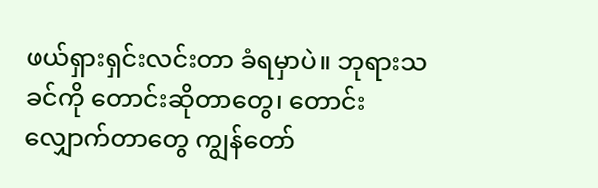ဖယ်ရှားရှင်းလင်းတာ ခံရမှာပဲ။ ဘုရားသခင်ကို တောင်းဆိုတာတွေ၊ တောင်းလျှောက်တာတွေ ကျွန်တော်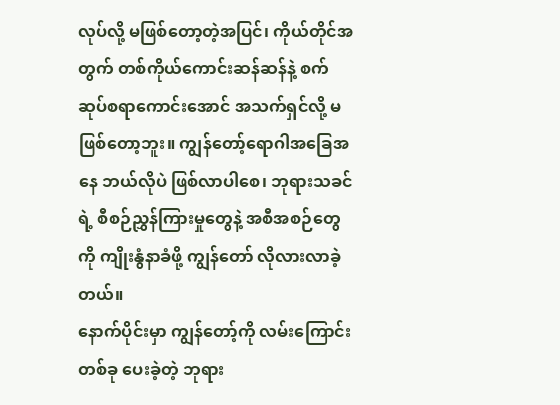လုပ်လို့ မဖြစ်တော့တဲ့အပြင်၊ ကိုယ်တိုင်အတွက် တစ်ကိုယ်ကောင်းဆန်ဆန်နဲ့ စက်ဆုပ်စရာကောင်းအောင် အသက်ရှင်လို့ မဖြစ်တော့ဘူး။ ကျွန်တော့်ရောဂါအခြေအနေ ဘယ်လိုပဲ ဖြစ်လာပါစေ၊ ဘုရားသခင်ရဲ့ စီစဉ်ညွှန်ကြားမှုတွေနဲ့ အစီအစဉ်တွေကို ကျိုးနွံနာခံဖို့ ကျွန်တော် လိုလားလာခဲ့တယ်။
နောက်ပိုင်းမှာ ကျွန်တော့်ကို လမ်းကြောင်းတစ်ခု ပေးခဲ့တဲ့ ဘုရား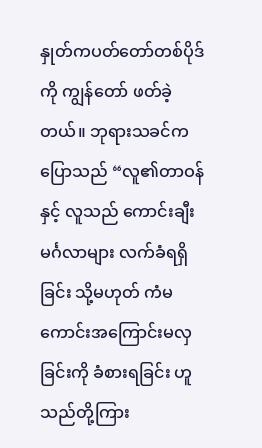နှုတ်ကပတ်တော်တစ်ပိုဒ်ကို ကျွန်တော် ဖတ်ခဲ့တယ်။ ဘုရားသခင်က ပြောသည် “လူ၏တာဝန်နှင့် လူသည် ကောင်းချီးမင်္ဂလာများ လက်ခံရရှိခြင်း သို့မဟုတ် ကံမကောင်းအကြောင်းမလှခြင်းကို ခံစားရခြင်း ဟူသည်တို့ကြား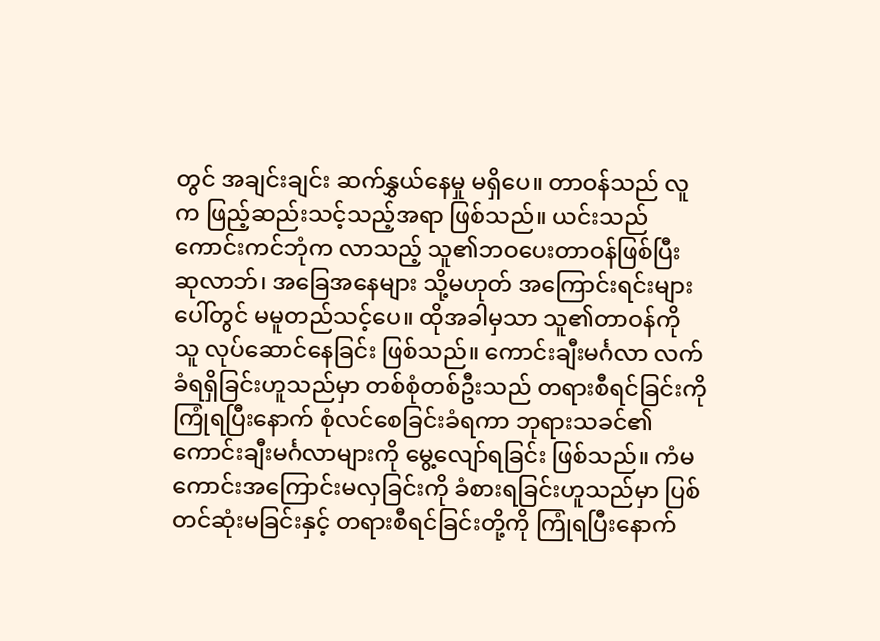တွင် အချင်းချင်း ဆက်နွှယ်နေမှု မရှိပေ။ တာဝန်သည် လူက ဖြည့်ဆည်းသင့်သည့်အရာ ဖြစ်သည်။ ယင်းသည် ကောင်းကင်ဘုံက လာသည့် သူ၏ဘဝပေးတာဝန်ဖြစ်ပြီး ဆုလာဘ်၊ အခြေအနေများ သို့မဟုတ် အကြောင်းရင်းများပေါ်တွင် မမူတည်သင့်ပေ။ ထိုအခါမှသာ သူ၏တာဝန်ကို သူ လုပ်ဆောင်နေခြင်း ဖြစ်သည်။ ကောင်းချီးမင်္ဂလာ လက်ခံရရှိခြင်းဟူသည်မှာ တစ်စုံတစ်ဦးသည် တရားစီရင်ခြင်းကို ကြုံရပြီးနောက် စုံလင်စေခြင်းခံရကာ ဘုရားသခင်၏ ကောင်းချီးမင်္ဂလာများကို မွေ့လျော်ရခြင်း ဖြစ်သည်။ ကံမကောင်းအကြောင်းမလှခြင်းကို ခံစားရခြင်းဟူသည်မှာ ပြစ်တင်ဆုံးမခြင်းနှင့် တရားစီရင်ခြင်းတို့ကို ကြုံရပြီးနောက်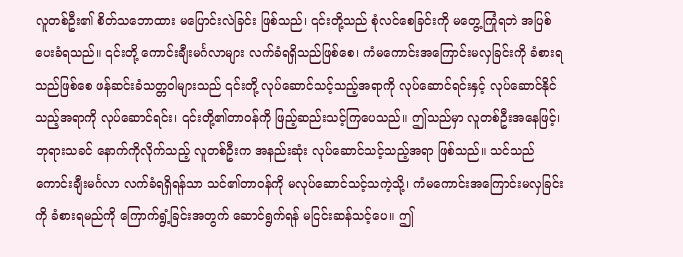လူတစ်ဦး၏ စိတ်သဘောထား မပြောင်းလဲခြင်း ဖြစ်သည်၊ ၎င်းတို့သည် စုံလင်စေခြင်းကို မတွေ့ကြုံရဘဲ အပြစ်ပေးခံရသည်။ ၎င်းတို့ ကောင်းချီးမင်္ဂလာများ လက်ခံရရှိသည်ဖြစ်စေ၊ ကံမကောင်းအကြောင်းမလှခြင်းကို ခံစားရသည်ဖြစ်စေ ဖန်ဆင်းခံသတ္တဝါများသည် ၎င်းတို့ လုပ်ဆောင်သင့်သည့်အရာကို လုပ်ဆောင်ရင်းနှင့် လုပ်ဆောင်နိုင်သည့်အရာကို လုပ်ဆောင်ရင်း၊ ၎င်းတို့၏တာဝန်ကို ဖြည့်ဆည်းသင့်ကြပေသည်။ ဤသည်မှာ လူတစ်ဦးအနေဖြင့်၊ ဘုရားသခင် နောက်ကိုလိုက်သည့် လူတစ်ဦးက အနည်းဆုံး လုပ်ဆောင်သင့်သည့်အရာ ဖြစ်သည်။ သင်သည် ကောင်းချီးမင်္ဂလာ လက်ခံရရှိရန်သာ သင်၏တာဝန်ကို မလုပ်ဆောင်သင့်သကဲ့သို့၊ ကံမကောင်းအကြောင်းမလှခြင်းကို ခံစားရမည်ကို ကြောက်ရွံ့ခြင်းအတွက် ဆောင်ရွက်ရန် မငြင်းဆန်သင့်ပေ။ ဤ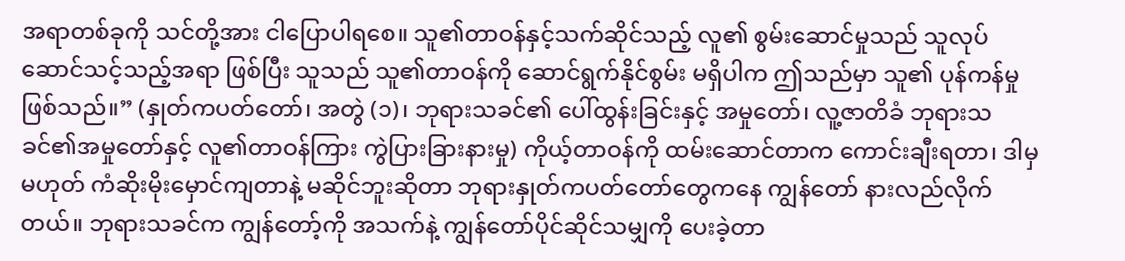အရာတစ်ခုကို သင်တို့အား ငါပြောပါရစေ။ သူ၏တာဝန်နှင့်သက်ဆိုင်သည့် လူ၏ စွမ်းဆောင်မှုသည် သူလုပ်ဆောင်သင့်သည့်အရာ ဖြစ်ပြီး သူသည် သူ၏တာဝန်ကို ဆောင်ရွက်နိုင်စွမ်း မရှိပါက ဤသည်မှာ သူ၏ ပုန်ကန်မှုဖြစ်သည်။” (နှုတ်ကပတ်တော်၊ အတွဲ (၁)၊ ဘုရားသခင်၏ ပေါ်ထွန်းခြင်းနှင့် အမှုတော်၊ လူ့ဇာတိခံ ဘုရားသခင်၏အမှုတော်နှင့် လူ၏တာဝန်ကြား ကွဲပြားခြားနားမှု) ကိုယ့်တာဝန်ကို ထမ်းဆောင်တာက ကောင်းချီးရတာ၊ ဒါမှမဟုတ် ကံဆိုးမိုးမှောင်ကျတာနဲ့ မဆိုင်ဘူးဆိုတာ ဘုရားနှုတ်ကပတ်တော်တွေကနေ ကျွန်တော် နားလည်လိုက်တယ်။ ဘုရားသခင်က ကျွန်တော့်ကို အသက်နဲ့ ကျွန်တော်ပိုင်ဆိုင်သမျှကို ပေးခဲ့တာ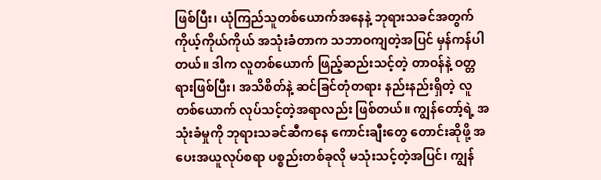ဖြစ်ပြီး၊ ယုံကြည်သူတစ်ယောက်အနေနဲ့ ဘုရားသခင်အတွက် ကိုယ့်ကိုယ်ကိုယ် အသုံးခံတာက သဘာဝကျတဲ့အပြင် မှန်ကန်ပါတယ်။ ဒါက လူတစ်ယောက် ဖြည့်ဆည်းသင့်တဲ့ တာဝန်နဲ့ ဝတ္တရားဖြစ်ပြီး၊ အသိစိတ်နဲ့ ဆင်ခြင်တုံတရား နည်းနည်းရှိတဲ့ လူတစ်ယောက် လုပ်သင့်တဲ့အရာလည်း ဖြစ်တယ်။ ကျွန်တော့်ရဲ့ အသုံးခံမှုကို ဘုရားသခင်ဆီကနေ ကောင်းချီးတွေ တောင်းဆိုဖို့ အပေးအယူလုပ်စရာ ပစ္စည်းတစ်ခုလို မသုံးသင့်တဲ့အပြင်၊ ကျွန်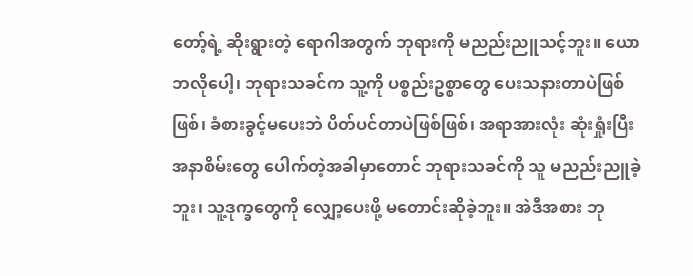တော့်ရဲ့ ဆိုးရွားတဲ့ ရောဂါအတွက် ဘုရားကို မညည်းညူသင့်ဘူး။ ယောဘလိုပေါ့၊ ဘုရားသခင်က သူ့ကို ပစ္စည်းဥစ္စာတွေ ပေးသနားတာပဲဖြစ်ဖြစ်၊ ခံစားခွင့်မပေးဘဲ ပိတ်ပင်တာပဲဖြစ်ဖြစ်၊ အရာအားလုံး ဆုံးရှုံးပြီး အနာစိမ်းတွေ ပေါက်တဲ့အခါမှာတောင် ဘုရားသခင်ကို သူ မညည်းညူခဲ့ဘူး၊ သူ့ဒုက္ခတွေကို လျှော့ပေးဖို့ မတောင်းဆိုခဲ့ဘူး။ အဲဒီအစား ဘု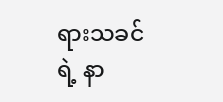ရားသခင်ရဲ့ နာ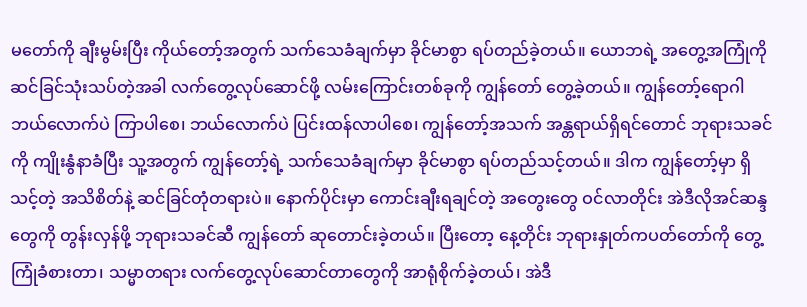မတော်ကို ချီးမွမ်းပြီး ကိုယ်တော့်အတွက် သက်သေခံချက်မှာ ခိုင်မာစွာ ရပ်တည်ခဲ့တယ်။ ယောဘရဲ့ အတွေ့အကြုံကို ဆင်ခြင်သုံးသပ်တဲ့အခါ လက်တွေ့လုပ်ဆောင်ဖို့ လမ်းကြောင်းတစ်ခုကို ကျွန်တော် တွေ့ခဲ့တယ်။ ကျွန်တော့်ရောဂါ ဘယ်လောက်ပဲ ကြာပါစေ၊ ဘယ်လောက်ပဲ ပြင်းထန်လာပါစေ၊ ကျွန်တော့်အသက် အန္တရာယ်ရှိရင်တောင် ဘုရားသခင်ကို ကျိုးနွံနာခံပြီး သူ့အတွက် ကျွန်တော့်ရဲ့ သက်သေခံချက်မှာ ခိုင်မာစွာ ရပ်တည်သင့်တယ်။ ဒါက ကျွန်တော့်မှာ ရှိသင့်တဲ့ အသိစိတ်နဲ့ ဆင်ခြင်တုံတရားပဲ။ နောက်ပိုင်းမှာ ကောင်းချီးရချင်တဲ့ အတွေးတွေ ဝင်လာတိုင်း အဲဒီလိုအင်ဆန္ဒတွေကို တွန်းလှန်ဖို့ ဘုရားသခင်ဆီ ကျွန်တော် ဆုတောင်းခဲ့တယ်။ ပြီးတော့ နေ့တိုင်း ဘုရားနှုတ်ကပတ်တော်ကို တွေ့ကြုံခံစားတာ၊ သမ္မာတရား လက်တွေ့လုပ်ဆောင်တာတွေကို အာရုံစိုက်ခဲ့တယ်၊ အဲဒီ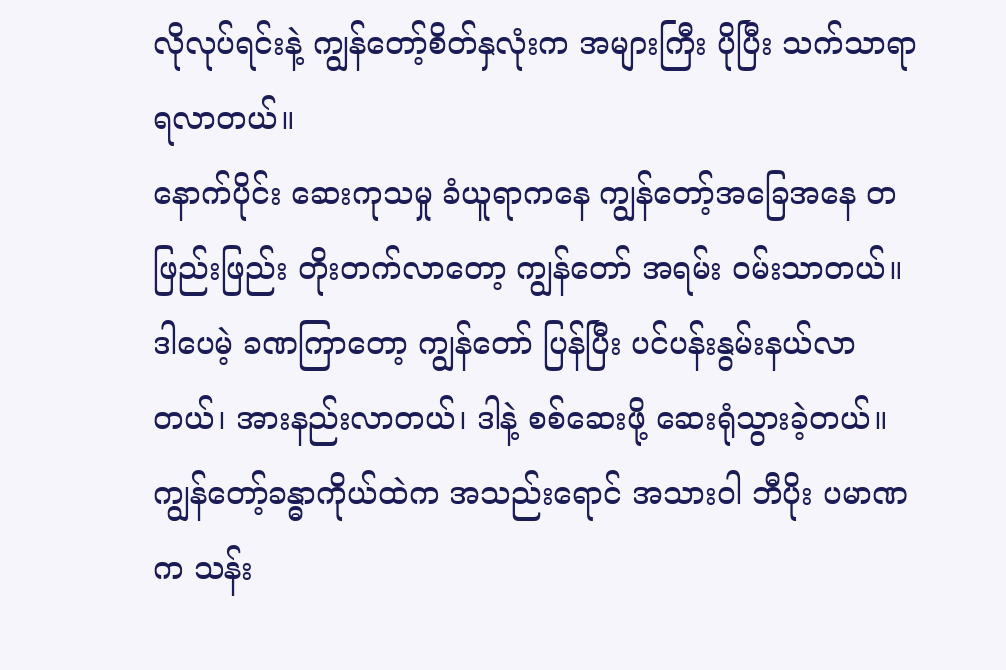လိုလုပ်ရင်းနဲ့ ကျွန်တော့်စိတ်နှလုံးက အများကြီး ပိုပြီး သက်သာရာရလာတယ်။
နောက်ပိုင်း ဆေးကုသမှု ခံယူရာကနေ ကျွန်တော့်အခြေအနေ တဖြည်းဖြည်း တိုးတက်လာတော့ ကျွန်တော် အရမ်း ဝမ်းသာတယ်။ ဒါပေမဲ့ ခဏကြာတော့ ကျွန်တော် ပြန်ပြီး ပင်ပန်းနွမ်းနယ်လာတယ်၊ အားနည်းလာတယ်၊ ဒါနဲ့ စစ်ဆေးဖို့ ဆေးရုံသွားခဲ့တယ်။ ကျွန်တော့်ခန္ဓာကိုယ်ထဲက အသည်းရောင် အသားဝါ ဘီပိုး ပမာဏက သန်း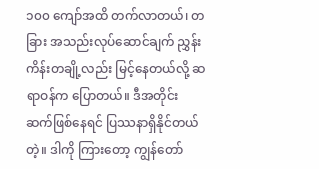၁၀၀ ကျော်အထိ တက်လာတယ်၊ တခြား အသည်းလုပ်ဆောင်ချက် ညွှန်းကိန်းတချို့လည်း မြင့်နေတယ်လို့ ဆရာဝန်က ပြောတယ်။ ဒီအတိုင်း ဆက်ဖြစ်နေရင် ပြဿနာရှိနိုင်တယ်တဲ့။ ဒါကို ကြားတော့ ကျွန်တော်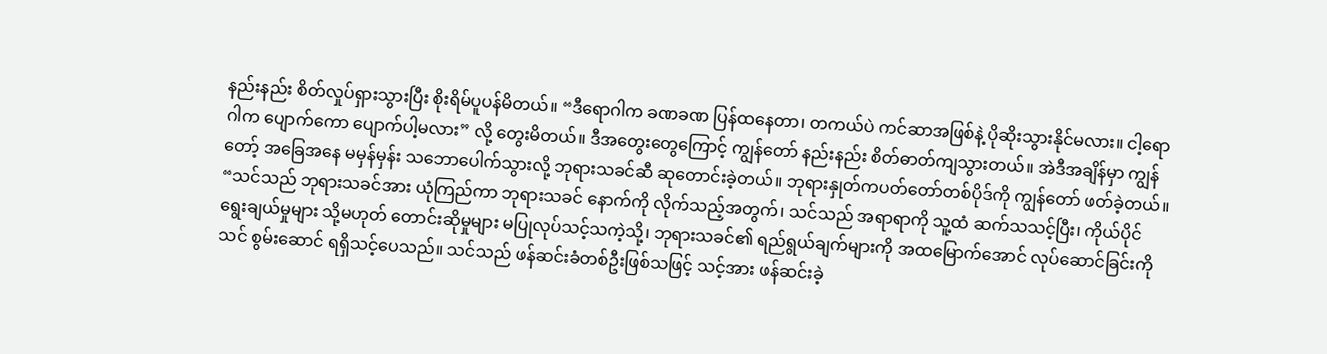နည်းနည်း စိတ်လှုပ်ရှားသွားပြီး စိုးရိမ်ပူပန်မိတယ်။ “ဒီရောဂါက ခဏခဏ ပြန်ထနေတာ၊ တကယ်ပဲ ကင်ဆာအဖြစ်နဲ့ ပိုဆိုးသွားနိုင်မလား။ ငါ့ရောဂါက ပျောက်ကော ပျောက်ပါ့မလား” လို့ တွေးမိတယ်။ ဒီအတွေးတွေကြောင့် ကျွန်တော် နည်းနည်း စိတ်ဓာတ်ကျသွားတယ်။ အဲဒီအချိန်မှာ ကျွန်တော့် အခြေအနေ မမှန်မှန်း သဘောပေါက်သွားလို့ ဘုရားသခင်ဆီ ဆုတောင်းခဲ့တယ်။ ဘုရားနှုတ်ကပတ်တော်တစ်ပိုဒ်ကို ကျွန်တော် ဖတ်ခဲ့တယ်။ “သင်သည် ဘုရားသခင်အား ယုံကြည်ကာ ဘုရားသခင် နောက်ကို လိုက်သည့်အတွက်၊ သင်သည် အရာရာကို သူ့ထံ ဆက်သသင့်ပြီး၊ ကိုယ်ပိုင် ရွေးချယ်မှုများ သို့မဟုတ် တောင်းဆိုမှုများ မပြုလုပ်သင့်သကဲ့သို့၊ ဘုရားသခင်၏ ရည်ရွယ်ချက်များကို အထမြောက်အောင် လုပ်ဆောင်ခြင်းကို သင် စွမ်းဆောင် ရရှိသင့်ပေသည်။ သင်သည် ဖန်ဆင်းခံတစ်ဦးဖြစ်သဖြင့် သင့်အား ဖန်ဆင်းခဲ့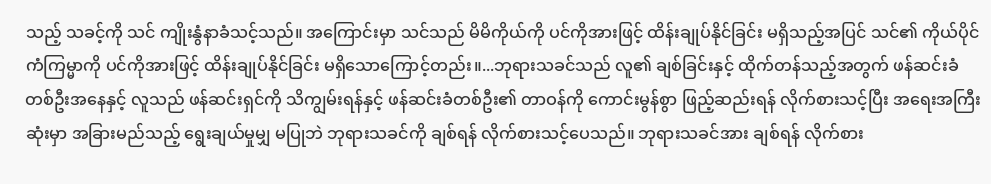သည့် သခင့်ကို သင် ကျိုးနွံနာခံသင့်သည်။ အကြောင်းမှာ သင်သည် မိမိကိုယ်ကို ပင်ကိုအားဖြင့် ထိန်းချုပ်နိုင်ခြင်း မရှိသည့်အပြင် သင်၏ ကိုယ်ပိုင် ကံကြမ္မာကို ပင်ကိုအားဖြင့် ထိန်းချုပ်နိုင်ခြင်း မရှိသောကြောင့်တည်း။...ဘုရားသခင်သည် လူ၏ ချစ်ခြင်းနှင့် ထိုက်တန်သည့်အတွက် ဖန်ဆင်းခံတစ်ဦးအနေနှင့် လူသည် ဖန်ဆင်းရှင်ကို သိကျွမ်းရန်နှင့် ဖန်ဆင်းခံတစ်ဦး၏ တာဝန်ကို ကောင်းမွန်စွာ ဖြည့်ဆည်းရန် လိုက်စားသင့်ပြီး အရေးအကြီးဆုံးမှာ အခြားမည်သည့် ရွေးချယ်မှုမျှ မပြုဘဲ ဘုရားသခင်ကို ချစ်ရန် လိုက်စားသင့်ပေသည်။ ဘုရားသခင်အား ချစ်ရန် လိုက်စား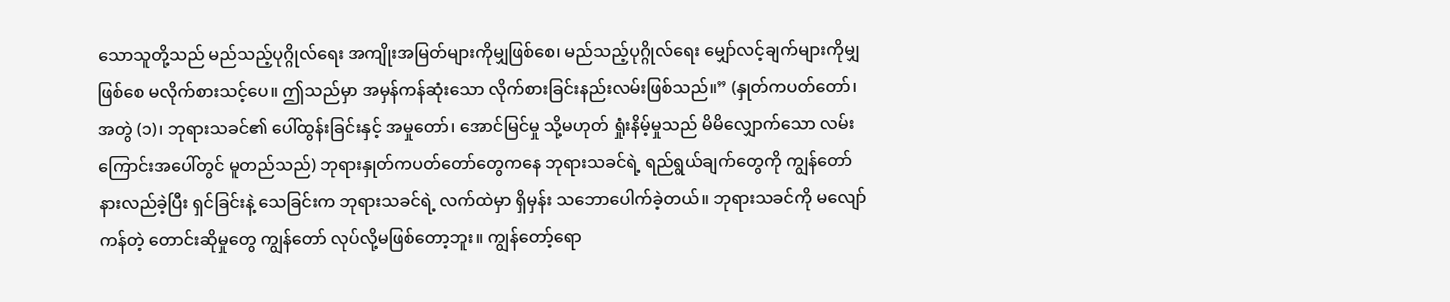သောသူတို့သည် မည်သည့်ပုဂ္ဂိုလ်ရေး အကျိုးအမြတ်များကိုမျှဖြစ်စေ၊ မည်သည့်ပုဂ္ဂိုလ်ရေး မျှော်လင့်ချက်များကိုမျှဖြစ်စေ မလိုက်စားသင့်ပေ။ ဤသည်မှာ အမှန်ကန်ဆုံးသော လိုက်စားခြင်းနည်းလမ်းဖြစ်သည်။” (နှုတ်ကပတ်တော်၊ အတွဲ (၁)၊ ဘုရားသခင်၏ ပေါ်ထွန်းခြင်းနှင့် အမှုတော်၊ အောင်မြင်မှု သို့မဟုတ် ရှုံးနိမ့်မှုသည် မိမိလျှောက်သော လမ်းကြောင်းအပေါ်တွင် မူတည်သည်) ဘုရားနှုတ်ကပတ်တော်တွေကနေ ဘုရားသခင်ရဲ့ ရည်ရွယ်ချက်တွေကို ကျွန်တော် နားလည်ခဲ့ပြီး ရှင်ခြင်းနဲ့ သေခြင်းက ဘုရားသခင်ရဲ့ လက်ထဲမှာ ရှိမှန်း သဘောပေါက်ခဲ့တယ်။ ဘုရားသခင်ကို မလျော်ကန်တဲ့ တောင်းဆိုမှုတွေ ကျွန်တော် လုပ်လို့မဖြစ်တော့ဘူး။ ကျွန်တော့်ရော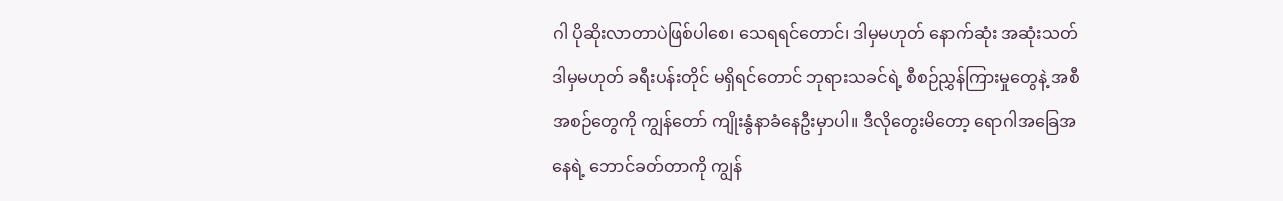ဂါ ပိုဆိုးလာတာပဲဖြစ်ပါစေ၊ သေရရင်တောင်၊ ဒါမှမဟုတ် နောက်ဆုံး အဆုံးသတ် ဒါမှမဟုတ် ခရီးပန်းတိုင် မရှိရင်တောင် ဘုရားသခင်ရဲ့ စီစဉ်ညွှန်ကြားမှုတွေနဲ့ အစီအစဉ်တွေကို ကျွန်တော် ကျိုးနွံနာခံနေဦးမှာပါ။ ဒီလိုတွေးမိတော့ ရောဂါအခြေအနေရဲ့ ဘောင်ခတ်တာကို ကျွန်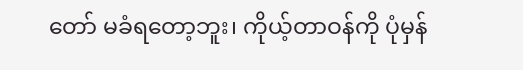တော် မခံရတော့ဘူး၊ ကိုယ့်တာဝန်ကို ပုံမှန်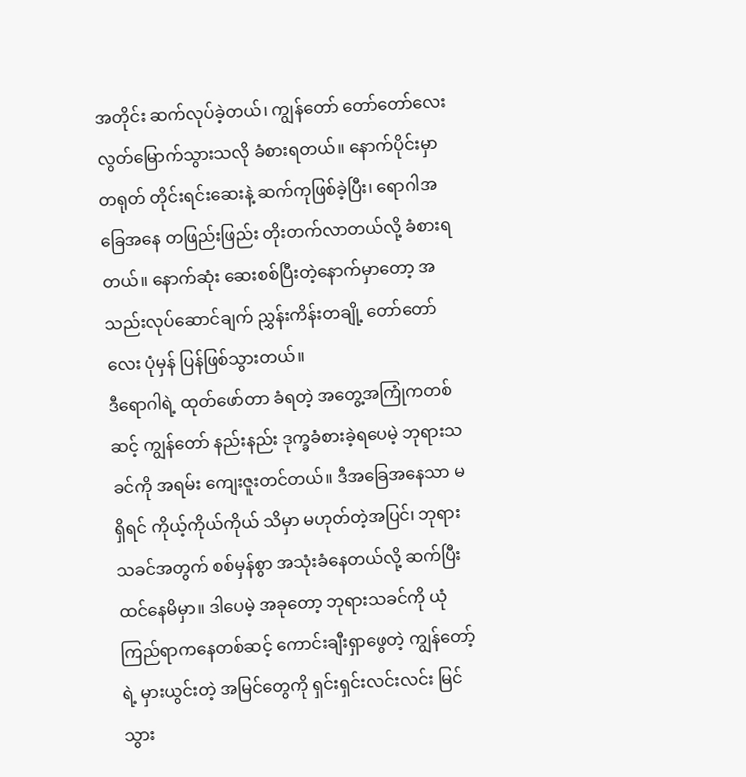အတိုင်း ဆက်လုပ်ခဲ့တယ်၊ ကျွန်တော် တော်တော်လေး လွတ်မြောက်သွားသလို ခံစားရတယ်။ နောက်ပိုင်းမှာ တရုတ် တိုင်းရင်းဆေးနဲ့ ဆက်ကုဖြစ်ခဲ့ပြီး၊ ရောဂါအခြေအနေ တဖြည်းဖြည်း တိုးတက်လာတယ်လို့ ခံစားရတယ်။ နောက်ဆုံး ဆေးစစ်ပြီးတဲ့နောက်မှာတော့ အသည်းလုပ်ဆောင်ချက် ညွှန်းကိန်းတချို့ တော်တော်လေး ပုံမှန် ပြန်ဖြစ်သွားတယ်။
ဒီရောဂါရဲ့ ထုတ်ဖော်တာ ခံရတဲ့ အတွေ့အကြုံကတစ်ဆင့် ကျွန်တော် နည်းနည်း ဒုက္ခခံစားခဲ့ရပေမဲ့ ဘုရားသခင်ကို အရမ်း ကျေးဇူးတင်တယ်။ ဒီအခြေအနေသာ မရှိရင် ကိုယ့်ကိုယ်ကိုယ် သိမှာ မဟုတ်တဲ့အပြင်၊ ဘုရားသခင်အတွက် စစ်မှန်စွာ အသုံးခံနေတယ်လို့ ဆက်ပြီး ထင်နေမိမှာ။ ဒါပေမဲ့ အခုတော့ ဘုရားသခင်ကို ယုံကြည်ရာကနေတစ်ဆင့် ကောင်းချီးရှာဖွေတဲ့ ကျွန်တော့်ရဲ့ မှားယွင်းတဲ့ အမြင်တွေကို ရှင်းရှင်းလင်းလင်း မြင်သွား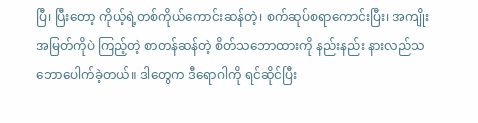ပြီ၊ ပြီးတော့ ကိုယ့်ရဲ့တစ်ကိုယ်ကောင်းဆန်တဲ့၊ စက်ဆုပ်စရာကောင်းပြီး၊ အကျိုးအမြတ်ကိုပဲ ကြည့်တဲ့ စာတန်ဆန်တဲ့ စိတ်သဘောထားကို နည်းနည်း နားလည်သဘောပေါက်ခဲ့တယ်။ ဒါတွေက ဒီရောဂါကို ရင်ဆိုင်ပြီး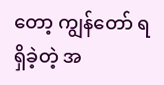တော့ ကျွန်တော် ရရှိခဲ့တဲ့ အ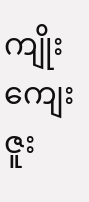ကျိုးကျေးဇူး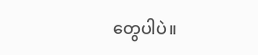တွေပါပဲ။